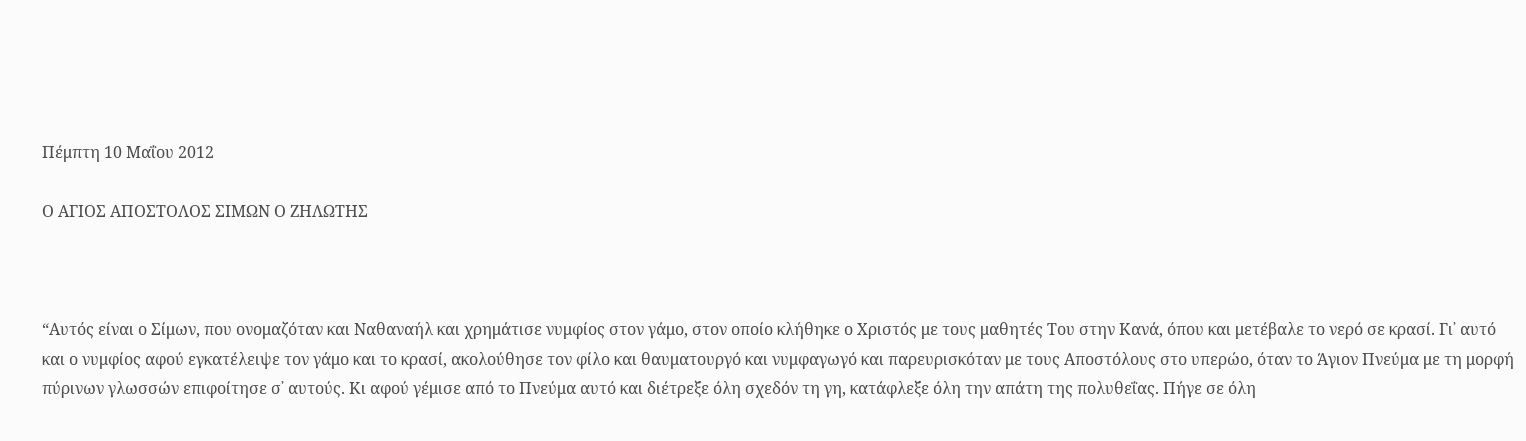Πέμπτη 10 Μαΐου 2012

Ο ΑΓΙΟΣ ΑΠΟΣΤΟΛΟΣ ΣΙΜΩΝ Ο ΖΗΛΩΤΗΣ



“Αυτός είναι ο Σίμων, που ονομαζόταν και Ναθαναήλ και χρημάτισε νυμφίος στον γάμο, στον οποίο κλήθηκε ο Χριστός με τους μαθητές Του στην Κανά, όπου και μετέβαλε το νερό σε κρασί. Γι᾽ αυτό και ο νυμφίος αφού εγκατέλειψε τον γάμο και το κρασί, ακολούθησε τον φίλο και θαυματουργό και νυμφαγωγό και παρευρισκόταν με τους Αποστόλους στο υπερώο, όταν το Άγιον Πνεύμα με τη μορφή πύρινων γλωσσών επιφοίτησε σ᾽ αυτούς. Κι αφού γέμισε από το Πνεύμα αυτό και διέτρεξε όλη σχεδόν τη γη, κατάφλεξε όλη την απάτη της πολυθεΐας. Πήγε σε όλη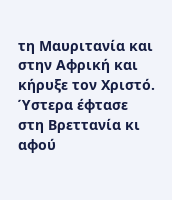τη Μαυριτανία και στην Αφρική και κήρυξε τον Χριστό. Ύστερα έφτασε στη Βρεττανία κι αφού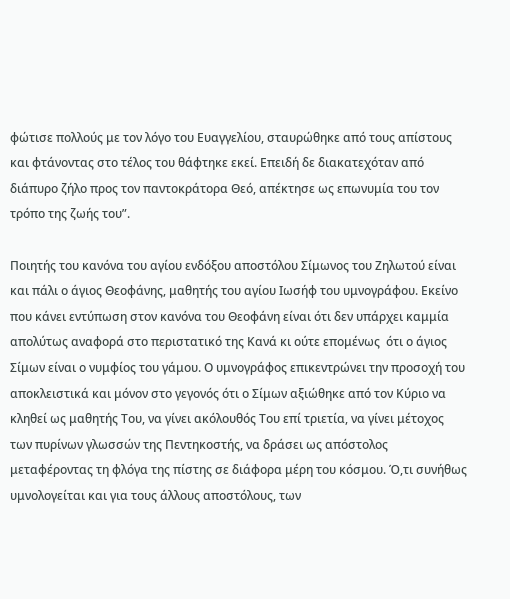φώτισε πολλούς με τον λόγο του Ευαγγελίου, σταυρώθηκε από τους απίστους και φτάνοντας στο τέλος του θάφτηκε εκεί. Επειδή δε διακατεχόταν από διάπυρο ζήλο προς τον παντοκράτορα Θεό, απέκτησε ως επωνυμία του τον τρόπο της ζωής του”.

Ποιητής του κανόνα του αγίου ενδόξου αποστόλου Σίμωνος του Ζηλωτού είναι και πάλι ο άγιος Θεοφάνης, μαθητής του αγίου Ιωσήφ του υμνογράφου. Εκείνο που κάνει εντύπωση στον κανόνα του Θεοφάνη είναι ότι δεν υπάρχει καμμία απολύτως αναφορά στο περιστατικό της Κανά κι ούτε επομένως  ότι ο άγιος Σίμων είναι ο νυμφίος του γάμου. Ο υμνογράφος επικεντρώνει την προσοχή του αποκλειστικά και μόνον στο γεγονός ότι ο Σίμων αξιώθηκε από τον Κύριο να κληθεί ως μαθητής Του, να γίνει ακόλουθός Του επί τριετία, να γίνει μέτοχος των πυρίνων γλωσσών της Πεντηκοστής, να δράσει ως απόστολος μεταφέροντας τη φλόγα της πίστης σε διάφορα μέρη του κόσμου. Ό,τι συνήθως υμνολογείται και για τους άλλους αποστόλους, των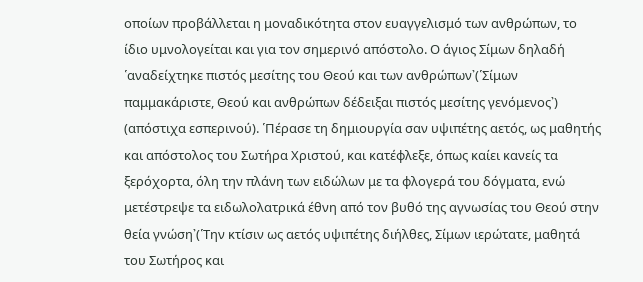οποίων προβάλλεται η μοναδικότητα στον ευαγγελισμό των ανθρώπων, το ίδιο υμνολογείται και για τον σημερινό απόστολο. Ο άγιος Σίμων δηλαδή ῾αναδείχτηκε πιστός μεσίτης του Θεού και των ανθρώπων᾽(῾Σίμων παμμακάριστε, Θεού και ανθρώπων δέδειξαι πιστός μεσίτης γενόμενος᾽) (απόστιχα εσπερινού). ῾Πέρασε τη δημιουργία σαν υψιπέτης αετός, ως μαθητής και απόστολος του Σωτήρα Χριστού, και κατέφλεξε, όπως καίει κανείς τα ξερόχορτα, όλη την πλάνη των ειδώλων με τα φλογερά του δόγματα, ενώ μετέστρεψε τα ειδωλολατρικά έθνη από τον βυθό της αγνωσίας του Θεού στην θεία γνώση᾽(῾Την κτίσιν ως αετός υψιπέτης διήλθες, Σίμων ιερώτατε, μαθητά του Σωτήρος και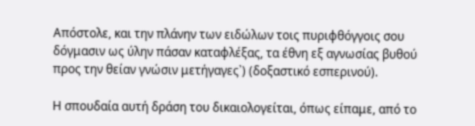Απόστολε, και την πλάνην των ειδώλων τοις πυριφθόγγοις σου δόγμασιν ως ύλην πάσαν καταφλέξας, τα έθνη εξ αγνωσίας βυθού προς την θείαν γνώσιν μετήγαγες᾽) (δοξαστικό εσπερινού).

Η σπουδαία αυτή δράση του δικαιολογείται, όπως είπαμε, από το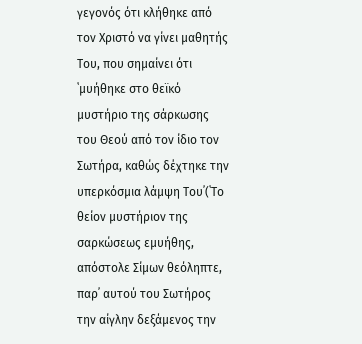γεγονός ότι κλήθηκε από τον Χριστό να γίνει μαθητής Του, που σημαίνει ότι ῾μυήθηκε στο θεϊκό μυστήριο της σάρκωσης του Θεού από τον ίδιο τον Σωτήρα, καθώς δέχτηκε την υπερκόσμια λάμψη Του᾽(῾Το θείον μυστήριον της σαρκώσεως εμυήθης, απόστολε Σίμων θεόληπτε, παρ᾽ αυτού του Σωτήρος την αίγλην δεξάμενος την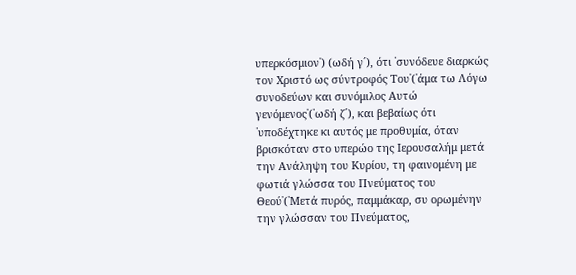υπερκόσμιον᾽) (ωδή γ´), ότι ῾συνόδευε διαρκώς τον Χριστό ως σύντροφός Του᾽(῾άμα τω Λόγω συνοδεύων και συνόμιλος Αυτώ γενόμενος᾽(῾ωδή ζ´), και βεβαίως ότι ῾υποδέχτηκε κι αυτός με προθυμία, όταν βρισκόταν στο υπερώο της Ιερουσαλήμ μετά την Ανάληψη του Κυρίου, τη φαινομένη με φωτιά γλώσσα του Πνεύματος του Θεού᾽(῾Μετά πυρός, παμμάκαρ, συ ορωμένην την γλώσσαν του Πνεύματος,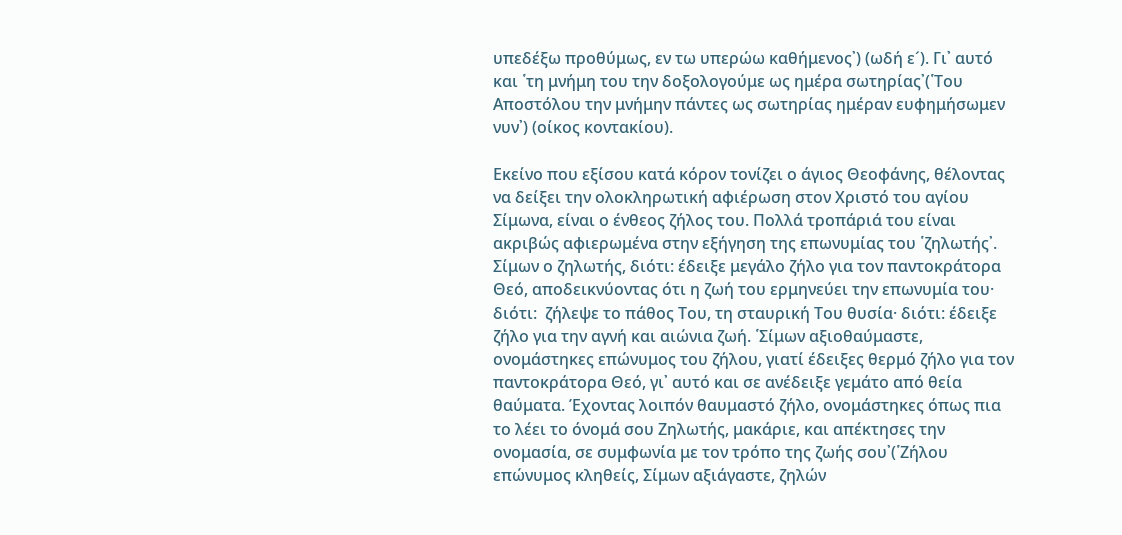υπεδέξω προθύμως, εν τω υπερώω καθήμενος᾽) (ωδή ε´). Γι᾽ αυτό και ῾τη μνήμη του την δοξολογούμε ως ημέρα σωτηρίας᾽(῾Του Αποστόλου την μνήμην πάντες ως σωτηρίας ημέραν ευφημήσωμεν νυν᾽) (οίκος κοντακίου).

Εκείνο που εξίσου κατά κόρον τονίζει ο άγιος Θεοφάνης, θέλοντας να δείξει την ολοκληρωτική αφιέρωση στον Χριστό του αγίου Σίμωνα, είναι ο ένθεος ζήλος του. Πολλά τροπάριά του είναι ακριβώς αφιερωμένα στην εξήγηση της επωνυμίας του ῾ζηλωτής᾽. Σίμων ο ζηλωτής, διότι: έδειξε μεγάλο ζήλο για τον παντοκράτορα Θεό, αποδεικνύοντας ότι η ζωή του ερμηνεύει την επωνυμία του· διότι:  ζήλεψε το πάθος Του, τη σταυρική Του θυσία· διότι: έδειξε ζήλο για την αγνή και αιώνια ζωή. ῾Σίμων αξιοθαύμαστε, ονομάστηκες επώνυμος του ζήλου, γιατί έδειξες θερμό ζήλο για τον παντοκράτορα Θεό, γι᾽ αυτό και σε ανέδειξε γεμάτο από θεία θαύματα. Έχοντας λοιπόν θαυμαστό ζήλο, ονομάστηκες όπως πια το λέει το όνομά σου Ζηλωτής, μακάριε, και απέκτησες την ονομασία, σε συμφωνία με τον τρόπο της ζωής σου᾽(῾Ζήλου επώνυμος κληθείς, Σίμων αξιάγαστε, ζηλών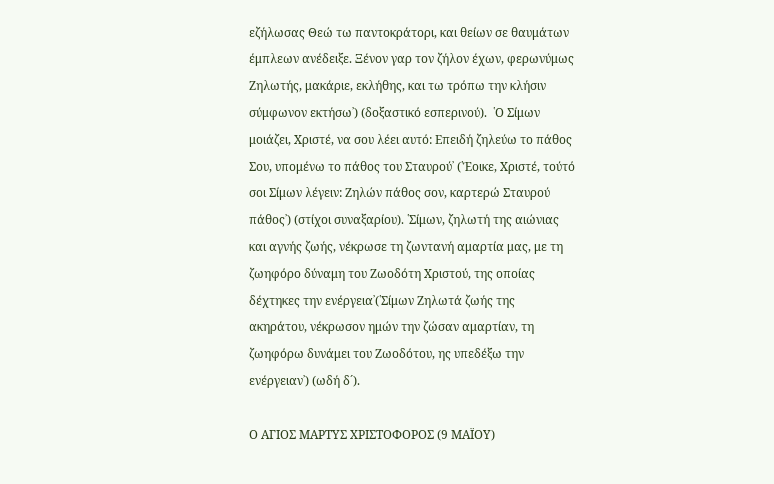εζήλωσας Θεώ τω παντοκράτορι, και θείων σε θαυμάτων έμπλεων ανέδειξε. Ξένον γαρ τον ζήλον έχων, φερωνύμως Ζηλωτής, μακάριε, εκλήθης, και τω τρόπω την κλήσιν σύμφωνον εκτήσω᾽) (δοξαστικό εσπερινού).  ῾Ο Σίμων μοιάζει, Χριστέ, να σου λέει αυτό: Επειδή ζηλεύω το πάθος Σου, υπομένω το πάθος του Σταυρού᾽ (῾Έοικε, Χριστέ, τούτό σοι Σίμων λέγειν: Ζηλών πάθος σον, καρτερώ Σταυρού πάθος᾽) (στίχοι συναξαρίου). ῾Σίμων, ζηλωτή της αιώνιας και αγνής ζωής, νέκρωσε τη ζωντανή αμαρτία μας, με τη ζωηφόρο δύναμη του Ζωοδότη Χριστού, της οποίας δέχτηκες την ενέργεια᾽(῾Σίμων Ζηλωτά ζωής της ακηράτου, νέκρωσον ημών την ζώσαν αμαρτίαν, τη ζωηφόρω δυνάμει του Ζωοδότου, ης υπεδέξω την ενέργειαν᾽) (ωδή δ´).

Ο ΑΓΙΟΣ ΜΑΡΤΥΣ ΧΡΙΣΤΟΦΟΡΟΣ (9 ΜΑΪΟΥ)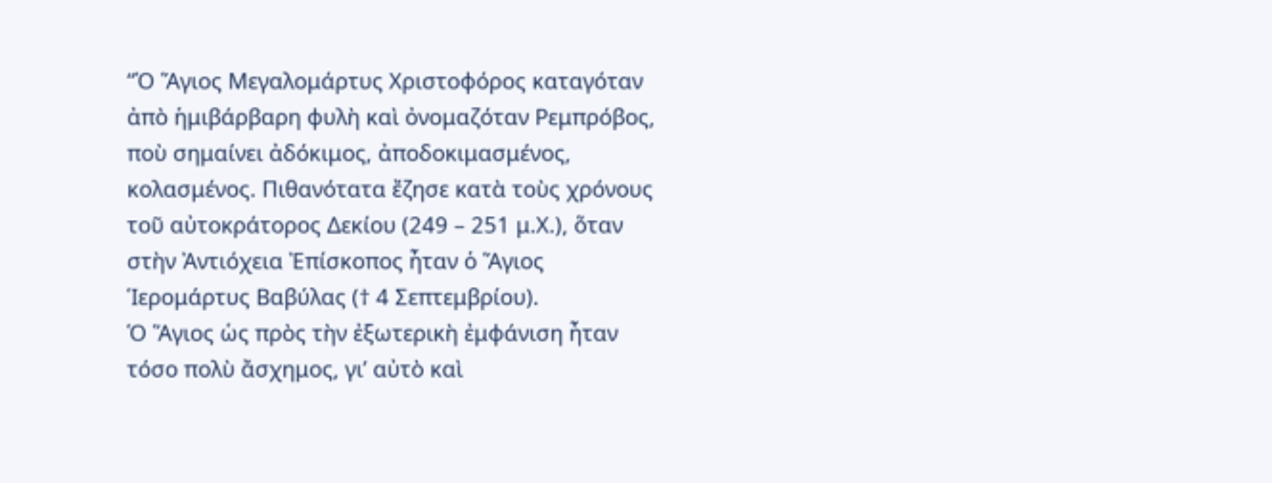“Ὁ Ἅγιος Μεγαλομάρτυς Χριστοφόρος καταγόταν ἀπὸ ἡμιβάρβαρη φυλὴ καὶ ὀνομαζόταν Ρεμπρόβος, ποὺ σημαίνει ἀδόκιμος, ἀποδοκιμασμένος, κολασμένος. Πιθανότατα ἔζησε κατὰ τοὺς χρόνους τοῦ αὐτοκράτορος Δεκίου (249 – 251 μ.Χ.), ὅταν στὴν Ἀντιόχεια Ἐπίσκοπος ἦταν ὁ Ἅγιος Ἱερομάρτυς Βαβύλας († 4 Σεπτεμβρίου).
Ὁ Ἅγιος ὡς πρὸς τὴν ἐξωτερικὴ ἐμφάνιση ἦταν τόσο πολὺ ἄσχημος, γι’ αὐτὸ καὶ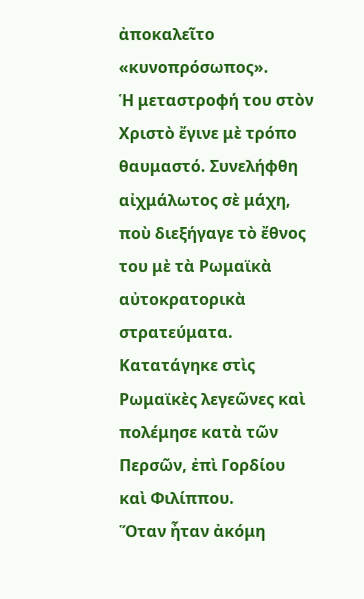ἀποκαλεῖτο «κυνοπρόσωπος».
Ἡ μεταστροφή του στὸν Χριστὸ ἔγινε μὲ τρόπο θαυμαστό. Συνελήφθη αἰχμάλωτος σὲ μάχη, ποὺ διεξήγαγε τὸ ἔθνος του μὲ τὰ Ρωμαϊκὰ αὐτοκρατορικὰ στρατεύματα. Κατατάγηκε στὶς Ρωμαϊκὲς λεγεῶνες καὶ πολέμησε κατὰ τῶν Περσῶν, ἐπὶ Γορδίου καὶ Φιλίππου.
Ὅταν ἦταν ἀκόμη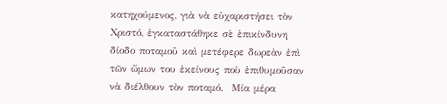κατηχούμενος, γιὰ νὰ εὐχαριστήσει τὸν Χριστό, ἐγκαταστάθηκε σὲ ἐπικίνδυνη δίοδο ποταμοῦ καὶ μετέφερε δωρεὰν ἐπὶ τῶν ὤμων του ἐκείνους ποὺ ἐπιθυμοῦσαν νὰ διέλθουν τὸν ποταμό.  Μία μέρα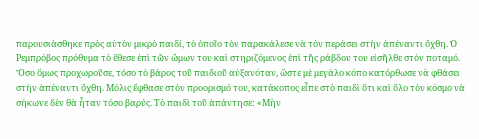παρουσιάσθηκε πρὸς αὐτὸν μικρὸ παιδί, τὸ ὁποῖο τὸν παρακάλεσε νὰ τὸν περάσει στὴν ἀπέναντι ὄχθη. Ὁ Ρεμπρόβος πρόθυμα τὸ ἔθεσε ἐπὶ τῶν ὤμων του καὶ στηριζόμενος ἐπὶ τῆς ράβδου του εἰσῆλθε στὸν ποταμό. Ὅσο ὅμως προχωροῦσε, τόσο τὸ βάρος τοῦ παιδιοῦ αὐξανόταν, ὥστε μὲ μεγάλο κόπο κατόρθωσε νὰ φθάσει στὴν ἀπέναντι ὄχθη. Μόλις ἔφθασε στὸν προορισμό του, κατάκοπος εἶπε στὸ παιδὶ ὅτι καὶ ὅλο τὸν κόσμο νὰ σήκωνε δὲν θὰ ἦταν τόσο βαρύς. Τὸ παιδὶ τοῦ ἀπάντησε: «Μὴν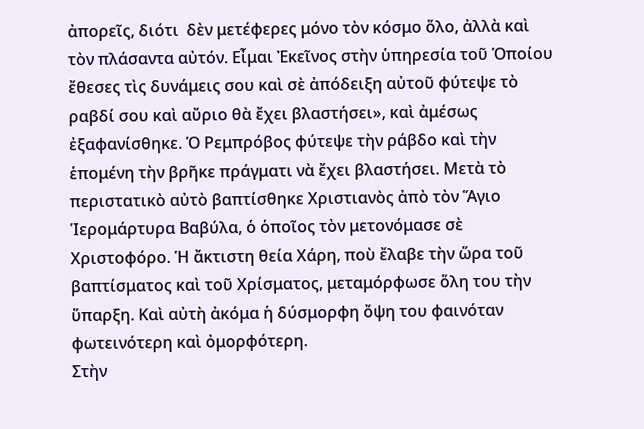ἀπορεῖς, διότι  δὲν μετέφερες μόνο τὸν κόσμο ὅλο, ἀλλὰ καὶ τὸν πλάσαντα αὐτόν. Εἶμαι Ἐκεῖνος στὴν ὑπηρεσία τοῦ Ὁποίου ἔθεσες τὶς δυνάμεις σου καὶ σὲ ἀπόδειξη αὐτοῦ φύτεψε τὸ ραβδί σου καὶ αὔριο θὰ ἔχει βλαστήσει», καὶ ἀμέσως ἐξαφανίσθηκε. Ὁ Ρεμπρόβος φύτεψε τὴν ράβδο καὶ τὴν ἑπομένη τὴν βρῆκε πράγματι νὰ ἔχει βλαστήσει. Μετὰ τὸ περιστατικὸ αὐτὸ βαπτίσθηκε Χριστιανὸς ἀπὸ τὸν Ἅγιο Ἱερομάρτυρα Βαβύλα, ὁ ὁποῖος τὸν μετονόμασε σὲ Χριστοφόρο. Ἡ ἄκτιστη θεία Χάρη, ποὺ ἔλαβε τὴν ὥρα τοῦ βαπτίσματος καὶ τοῦ Χρίσματος, μεταμόρφωσε ὅλη του τὴν ὕπαρξη. Καὶ αὐτὴ ἀκόμα ἡ δύσμορφη ὄψη του φαινόταν φωτεινότερη καὶ ὀμορφότερη.
Στὴν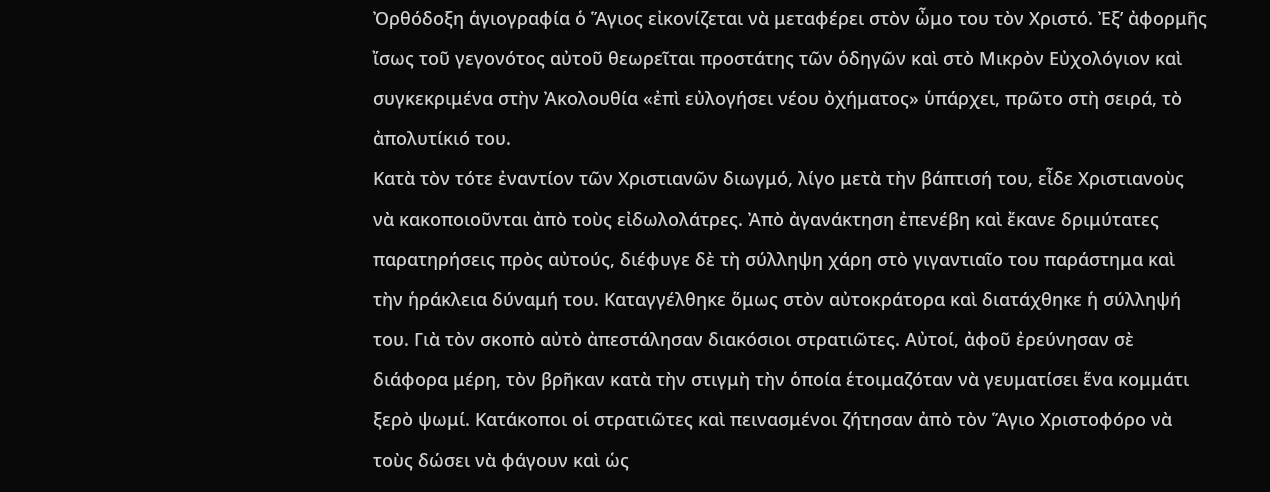Ὀρθόδοξη ἁγιογραφία ὁ Ἅγιος εἰκονίζεται νὰ μεταφέρει στὸν ὦμο του τὸν Χριστό. Ἐξ’ ἀφορμῆς ἴσως τοῦ γεγονότος αὐτοῦ θεωρεῖται προστάτης τῶν ὁδηγῶν καὶ στὸ Μικρὸν Εὐχολόγιον καὶ συγκεκριμένα στὴν Ἀκολουθία «ἐπὶ εὐλογήσει νέου ὀχήματος» ὑπάρχει, πρῶτο στὴ σειρά, τὸ ἀπολυτίκιό του.
Κατὰ τὸν τότε ἐναντίον τῶν Χριστιανῶν διωγμό, λίγο μετὰ τὴν βάπτισή του, εἶδε Χριστιανοὺς νὰ κακοποιοῦνται ἀπὸ τοὺς εἰδωλολάτρες. Ἀπὸ ἀγανάκτηση ἐπενέβη καὶ ἔκανε δριμύτατες παρατηρήσεις πρὸς αὐτούς, διέφυγε δὲ τὴ σύλληψη χάρη στὸ γιγαντιαῖο του παράστημα καὶ τὴν ἡράκλεια δύναμή του. Καταγγέλθηκε ὅμως στὸν αὐτοκράτορα καὶ διατάχθηκε ἡ σύλληψή του. Γιὰ τὸν σκοπὸ αὐτὸ ἀπεστάλησαν διακόσιοι στρατιῶτες. Αὐτοί, ἀφοῦ ἐρεύνησαν σὲ διάφορα μέρη, τὸν βρῆκαν κατὰ τὴν στιγμὴ τὴν ὁποία ἑτοιμαζόταν νὰ γευματίσει ἕνα κομμάτι ξερὸ ψωμί. Κατάκοποι οἱ στρατιῶτες καὶ πεινασμένοι ζήτησαν ἀπὸ τὸν Ἅγιο Χριστοφόρο νὰ τοὺς δώσει νὰ φάγουν καὶ ὡς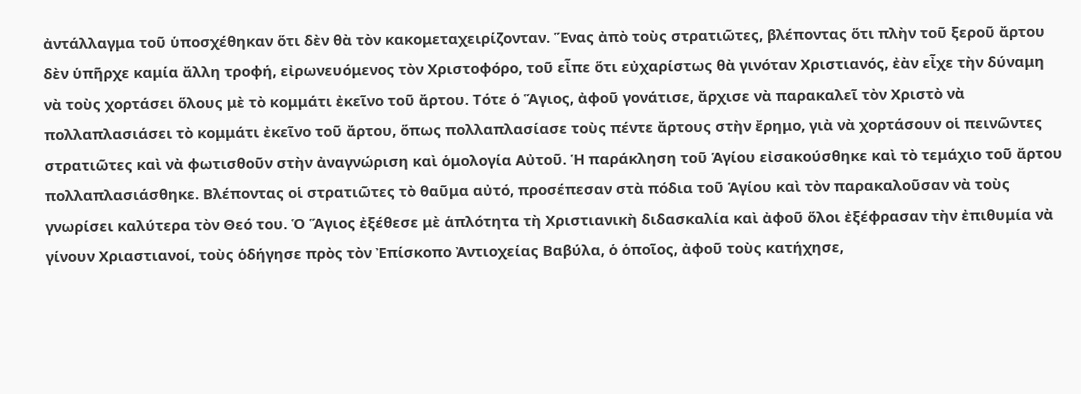ἀντάλλαγμα τοῦ ὑποσχέθηκαν ὅτι δὲν θὰ τὸν κακομεταχειρίζονταν. Ἕνας ἀπὸ τοὺς στρατιῶτες, βλέποντας ὅτι πλὴν τοῦ ξεροῦ ἄρτου δὲν ὑπῆρχε καμία ἄλλη τροφή, εἰρωνευόμενος τὸν Χριστοφόρο, τοῦ εἶπε ὅτι εὐχαρίστως θὰ γινόταν Χριστιανός, ἐὰν εἶχε τὴν δύναμη νὰ τοὺς χορτάσει ὅλους μὲ τὸ κομμάτι ἐκεῖνο τοῦ ἄρτου. Τότε ὁ Ἅγιος, ἀφοῦ γονάτισε, ἄρχισε νὰ παρακαλεῖ τὸν Χριστὸ νὰ πολλαπλασιάσει τὸ κομμάτι ἐκεῖνο τοῦ ἄρτου, ὅπως πολλαπλασίασε τοὺς πέντε ἄρτους στὴν ἔρημο, γιὰ νὰ χορτάσουν οἱ πεινῶντες στρατιῶτες καὶ νὰ φωτισθοῦν στὴν ἀναγνώριση καὶ ὁμολογία Αὐτοῦ. Ἡ παράκληση τοῦ Ἁγίου εἰσακούσθηκε καὶ τὸ τεμάχιο τοῦ ἄρτου πολλαπλασιάσθηκε. Βλέποντας οἱ στρατιῶτες τὸ θαῦμα αὐτό, προσέπεσαν στὰ πόδια τοῦ Ἁγίου καὶ τὸν παρακαλοῦσαν νὰ τοὺς γνωρίσει καλύτερα τὸν Θεό του. Ὁ Ἅγιος ἐξέθεσε μὲ ἁπλότητα τὴ Χριστιανικὴ διδασκαλία καὶ ἀφοῦ ὅλοι ἐξέφρασαν τὴν ἐπιθυμία νὰ γίνουν Χριαστιανοί, τοὺς ὁδήγησε πρὸς τὸν Ἐπίσκοπο Ἀντιοχείας Βαβύλα, ὁ ὁποῖος, ἀφοῦ τοὺς κατήχησε,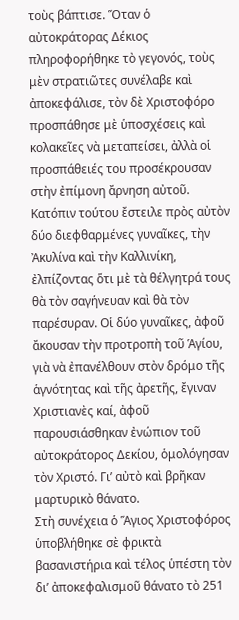τοὺς βάπτισε. Ὅταν ὁ αὐτοκράτορας Δέκιος πληροφορήθηκε τὸ γεγονός, τοὺς μὲν στρατιῶτες συνέλαβε καὶ ἀποκεφάλισε, τὸν δὲ Χριστοφόρο προσπάθησε μὲ ὑποσχέσεις καὶ κολακεῖες νὰ μεταπείσει, ἀλλὰ οἱ προσπάθειές του προσέκρουσαν στὴν ἐπίμονη ἄρνηση αὐτοῦ. Κατόπιν τούτου ἔστειλε πρὸς αὐτὸν δύο διεφθαρμένες γυναῖκες, τὴν Ἀκυλίνα καὶ τὴν Καλλινίκη, ἐλπίζοντας ὅτι μὲ τὰ θέλγητρά τους θὰ τὸν σαγήνευαν καὶ θὰ τὸν παρέσυραν. Οἱ δύο γυναῖκες, ἀφοῦ ἄκουσαν τὴν προτροπὴ τοῦ Ἁγίου, γιὰ νὰ ἐπανέλθουν στὸν δρόμο τῆς ἁγνότητας καὶ τῆς ἀρετῆς, ἔγιναν Χριστιανὲς καί, ἀφοῦ παρουσιάσθηκαν ἐνώπιον τοῦ αὐτοκράτορος Δεκίου, ὁμολόγησαν τὸν Χριστό. Γι’ αὐτὸ καὶ βρῆκαν μαρτυρικὸ θάνατο.
Στὴ συνέχεια ὁ Ἅγιος Χριστοφόρος ὑποβλήθηκε σὲ φρικτὰ βασανιστήρια καὶ τέλος ὑπέστη τὸν δι’ ἀποκεφαλισμοῦ θάνατο τὸ 251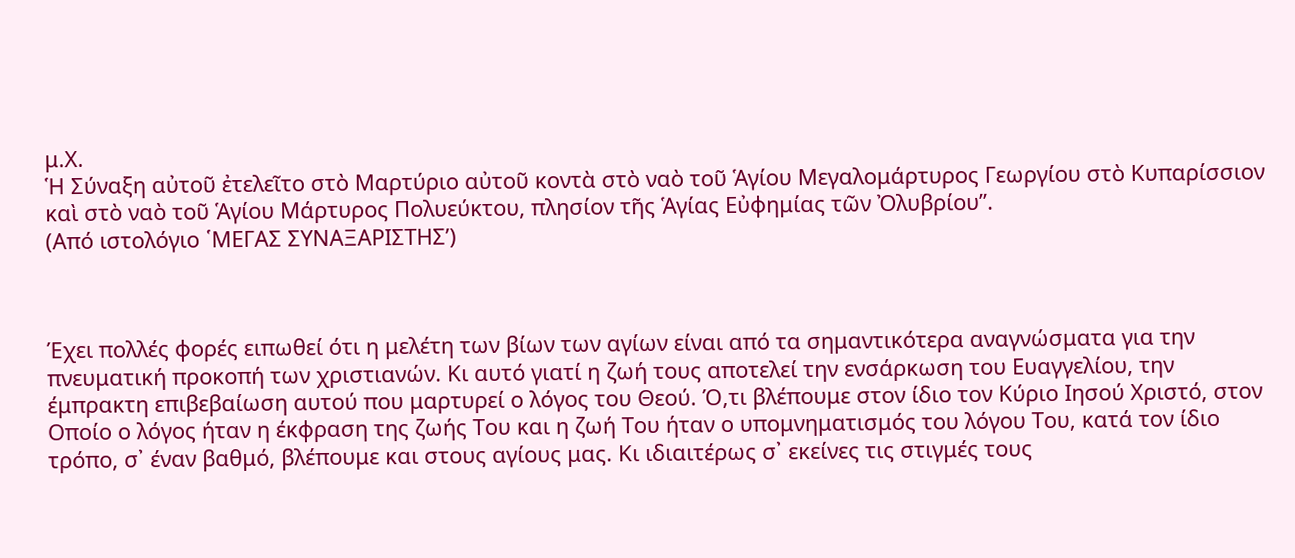μ.Χ.
Ἡ Σύναξη αὐτοῦ ἐτελεῖτο στὸ Μαρτύριο αὐτοῦ κοντὰ στὸ ναὸ τοῦ Ἁγίου Μεγαλομάρτυρος Γεωργίου στὸ Κυπαρίσσιον καὶ στὸ ναὸ τοῦ Ἁγίου Μάρτυρος Πολυεύκτου, πλησίον τῆς Ἁγίας Εὐφημίας τῶν Ὀλυβρίου”.                                            (Από ιστολόγιο ῾ΜΕΓΑΣ ΣΥΝΑΞΑΡΙΣΤΗΣ’)



Έχει πολλές φορές ειπωθεί ότι η μελέτη των βίων των αγίων είναι από τα σημαντικότερα αναγνώσματα για την πνευματική προκοπή των χριστιανών. Κι αυτό γιατί η ζωή τους αποτελεί την ενσάρκωση του Ευαγγελίου, την έμπρακτη επιβεβαίωση αυτού που μαρτυρεί ο λόγος του Θεού. Ό,τι βλέπουμε στον ίδιο τον Κύριο Ιησού Χριστό, στον Οποίο ο λόγος ήταν η έκφραση της ζωής Του και η ζωή Του ήταν ο υπομνηματισμός του λόγου Του, κατά τον ίδιο τρόπο, σ᾽ έναν βαθμό, βλέπουμε και στους αγίους μας. Κι ιδιαιτέρως σ᾽ εκείνες τις στιγμές τους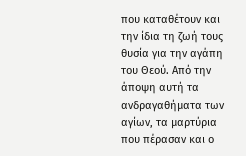που καταθέτουν και την ίδια τη ζωή τους θυσία για την αγάπη του Θεού. Από την άποψη αυτή τα ανδραγαθήματα των αγίων, τα μαρτύρια που πέρασαν και ο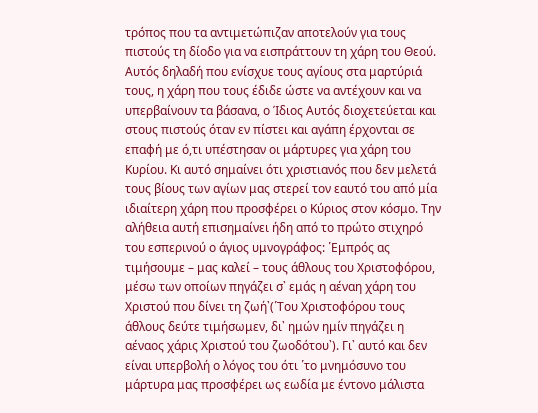τρόπος που τα αντιμετώπιζαν αποτελούν για τους πιστούς τη δίοδο για να εισπράττουν τη χάρη του Θεού. Αυτός δηλαδή που ενίσχυε τους αγίους στα μαρτύριά τους, η χάρη που τους έδιδε ώστε να αντέχουν και να υπερβαίνουν τα βάσανα, ο Ίδιος Αυτός διοχετεύεται και στους πιστούς όταν εν πίστει και αγάπη έρχονται σε επαφή με ό,τι υπέστησαν οι μάρτυρες για χάρη του Κυρίου. Κι αυτό σημαίνει ότι χριστιανός που δεν μελετά τους βίους των αγίων μας στερεί τον εαυτό του από μία ιδιαίτερη χάρη που προσφέρει ο Κύριος στον κόσμο. Την αλήθεια αυτή επισημαίνει ήδη από το πρώτο στιχηρό του εσπερινού ο άγιος υμνογράφος: ῾Εμπρός ας τιμήσουμε – μας καλεί – τους άθλους του Χριστοφόρου, μέσω των οποίων πηγάζει σ᾽ εμάς η αέναη χάρη του Χριστού που δίνει τη ζωή᾽(῾Του Χριστοφόρου τους άθλους δεύτε τιμήσωμεν, δι᾽ ημών ημίν πηγάζει η αέναος χάρις Χριστού του ζωοδότου᾽). Γι᾽ αυτό και δεν είναι υπερβολή ο λόγος του ότι ῾το μνημόσυνο του μάρτυρα μας προσφέρει ως εωδία με έντονο μάλιστα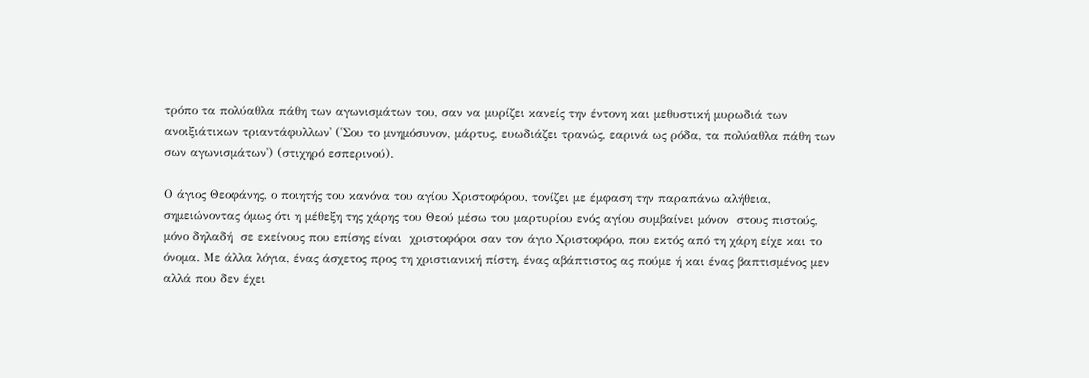τρόπο τα πολύαθλα πάθη των αγωνισμάτων του, σαν να μυρίζει κανείς την έντονη και μεθυστική μυρωδιά των ανοιξιάτικων τριαντάφυλλων᾽ (῾Σου το μνημόσυνον, μάρτυς, ευωδιάζει τρανώς, εαρινά ως ρόδα, τα πολύαθλα πάθη των σων αγωνισμάτων᾽) (στιχηρό εσπερινού).

Ο άγιος Θεοφάνης, ο ποιητής του κανόνα του αγίου Χριστοφόρου, τονίζει με έμφαση την παραπάνω αλήθεια, σημειώνοντας όμως ότι η μέθεξη της χάρης του Θεού μέσω του μαρτυρίου ενός αγίου συμβαίνει μόνον  στους πιστούς, μόνο δηλαδή  σε εκείνους που επίσης είναι  χριστοφόροι σαν τον άγιο Χριστοφόρο, που εκτός από τη χάρη είχε και το όνομα. Με άλλα λόγια, ένας άσχετος προς τη χριστιανική πίστη, ένας αβάπτιστος ας πούμε ή και ένας βαπτισμένος μεν αλλά που δεν έχει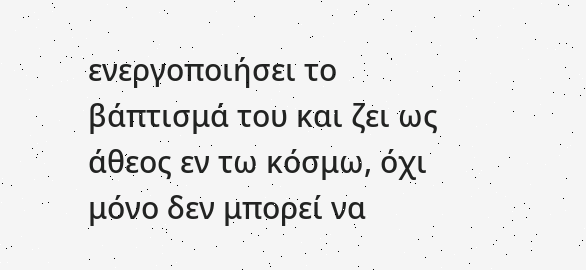ενεργοποιήσει το βάπτισμά του και ζει ως άθεος εν τω κόσμω, όχι μόνο δεν μπορεί να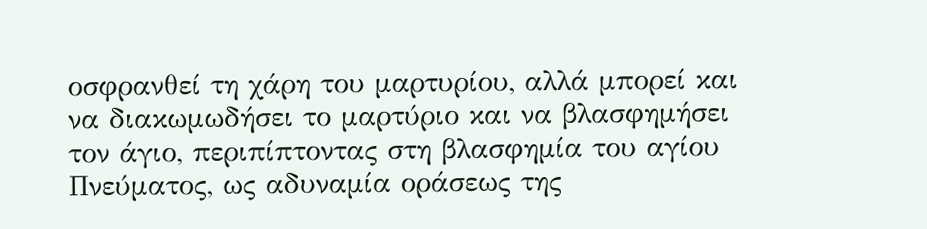οσφρανθεί τη χάρη του μαρτυρίου, αλλά μπορεί και να διακωμωδήσει το μαρτύριο και να βλασφημήσει τον άγιο, περιπίπτοντας στη βλασφημία του αγίου Πνεύματος, ως αδυναμία οράσεως της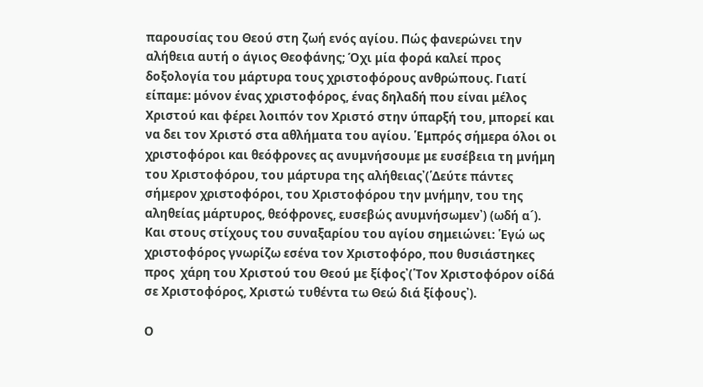παρουσίας του Θεού στη ζωή ενός αγίου. Πώς φανερώνει την αλήθεια αυτή ο άγιος Θεοφάνης; Όχι μία φορά καλεί προς δοξολογία του μάρτυρα τους χριστοφόρους ανθρώπους. Γιατί είπαμε: μόνον ένας χριστοφόρος, ένας δηλαδή που είναι μέλος Χριστού και φέρει λοιπόν τον Χριστό στην ύπαρξή του, μπορεί και να δει τον Χριστό στα αθλήματα του αγίου. ῾Εμπρός σήμερα όλοι οι χριστοφόροι και θεόφρονες ας ανυμνήσουμε με ευσέβεια τη μνήμη του Χριστοφόρου, του μάρτυρα της αλήθειας᾽(῾Δεύτε πάντες σήμερον χριστοφόροι, του Χριστοφόρου την μνήμην, του της αληθείας μάρτυρος, θεόφρονες, ευσεβώς ανυμνήσωμεν᾽) (ωδή α´). Και στους στίχους του συναξαρίου του αγίου σημειώνει: ῾Εγώ ως χριστοφόρος γνωρίζω εσένα τον Χριστοφόρο, που θυσιάστηκες προς  χάρη του Χριστού του Θεού με ξίφος᾽(῾Τον Χριστοφόρον οίδά σε Χριστοφόρος, Χριστώ τυθέντα τω Θεώ διά ξίφους᾽).

Ο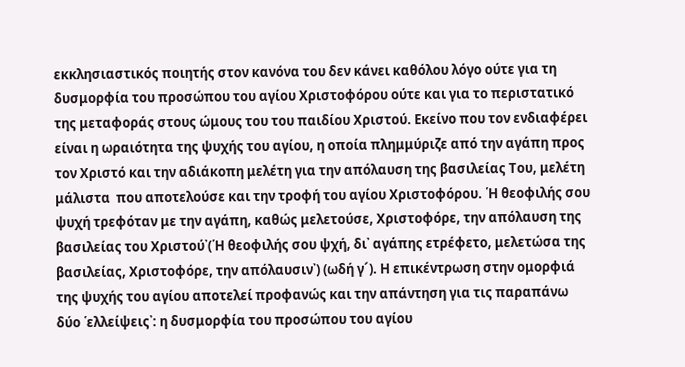εκκλησιαστικός ποιητής στον κανόνα του δεν κάνει καθόλου λόγο ούτε για τη δυσμορφία του προσώπου του αγίου Χριστοφόρου ούτε και για το περιστατικό της μεταφοράς στους ώμους του του παιδίου Χριστού. Εκείνο που τον ενδιαφέρει είναι η ωραιότητα της ψυχής του αγίου, η οποία πλημμύριζε από την αγάπη προς τον Χριστό και την αδιάκοπη μελέτη για την απόλαυση της βασιλείας Του, μελέτη μάλιστα  που αποτελούσε και την τροφή του αγίου Χριστοφόρου. ῾Η θεοφιλής σου ψυχή τρεφόταν με την αγάπη, καθώς μελετούσε, Χριστοφόρε, την απόλαυση της βασιλείας του Χριστού᾽(῾Η θεοφιλής σου ψχή, δι᾽ αγάπης ετρέφετο, μελετώσα της βασιλείας, Χριστοφόρε, την απόλαυσιν᾽) (ωδή γ´). Η επικέντρωση στην ομορφιά της ψυχής του αγίου αποτελεί προφανώς και την απάντηση για τις παραπάνω δύο ῾ελλείψεις᾽: η δυσμορφία του προσώπου του αγίου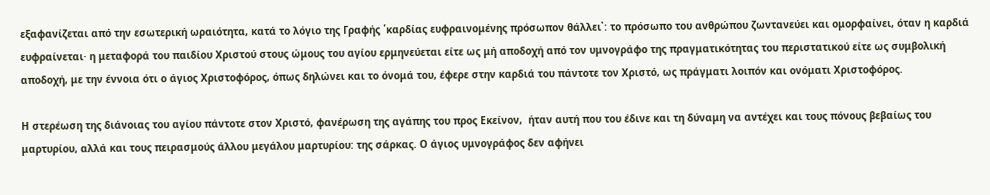εξαφανίζεται από την εσωτερική ωραιότητα, κατά το λόγιο της Γραφής ῾καρδίας ευφραινομένης πρόσωπον θάλλει᾽: το πρόσωπο του ανθρώπου ζωντανεύει και ομορφαίνει, όταν η καρδιά ευφραίνεται· η μεταφορά του παιδίου Χριστού στους ώμους του αγίου ερμηνεύεται είτε ως μή αποδοχή από τον υμνογράφο της πραγματικότητας του περιστατικού είτε ως συμβολική αποδοχή, με την έννοια ότι ο άγιος Χριστοφόρος, όπως δηλώνει και το όνομά του, έφερε στην καρδιά του πάντοτε τον Χριστό, ως πράγματι λοιπόν και ονόματι Χριστοφόρος.

Η στερέωση της διάνοιας του αγίου πάντοτε στον Χριστό, φανέρωση της αγάπης του προς Εκείνον,  ήταν αυτή που του έδινε και τη δύναμη να αντέχει και τους πόνους βεβαίως του μαρτυρίου, αλλά και τους πειρασμούς άλλου μεγάλου μαρτυρίου: της σάρκας. Ο άγιος υμνογράφος δεν αφήνει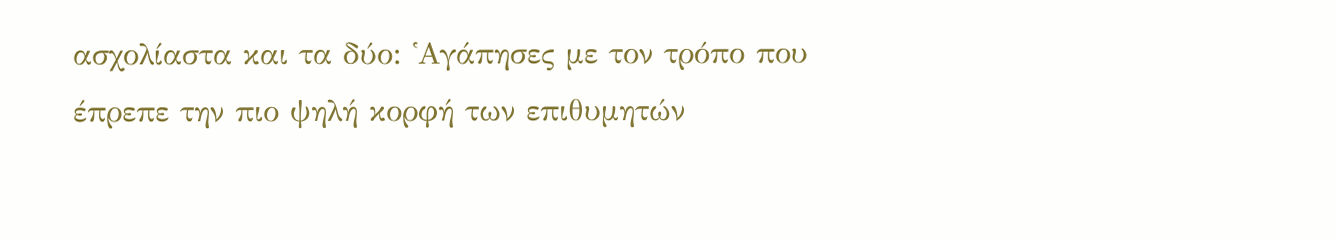ασχολίαστα και τα δύο: ῾Αγάπησες με τον τρόπο που έπρεπε την πιο ψηλή κορφή των επιθυμητών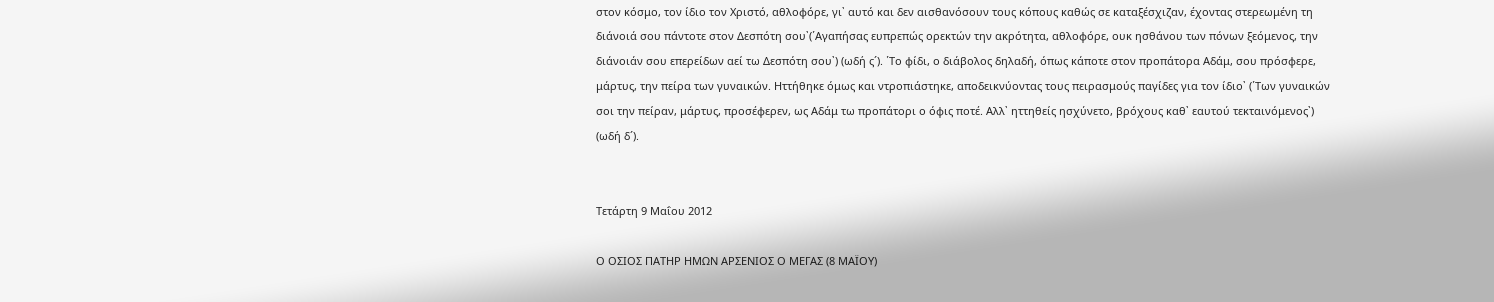στον κόσμο, τον ίδιο τον Χριστό, αθλοφόρε, γι᾽ αυτό και δεν αισθανόσουν τους κόπους καθώς σε καταξέσχιζαν, έχοντας στερεωμένη τη διάνοιά σου πάντοτε στον Δεσπότη σου᾽(῾Αγαπήσας ευπρεπώς ορεκτών την ακρότητα, αθλοφόρε, ουκ ησθάνου των πόνων ξεόμενος, την διάνοιάν σου επερείδων αεί τω Δεσπότη σου᾽) (ωδή ς´). ῾Το φίδι, ο διάβολος δηλαδή, όπως κάποτε στον προπάτορα Αδάμ, σου πρόσφερε, μάρτυς, την πείρα των γυναικών. Ηττήθηκε όμως και ντροπιάστηκε, αποδεικνύοντας τους πειρασμούς παγίδες για τον ίδιο᾽ (῾Των γυναικών σοι την πείραν, μάρτυς, προσέφερεν, ως Αδάμ τω προπάτορι ο όφις ποτέ. Αλλ᾽ ηττηθείς ησχύνετο, βρόχους καθ᾽ εαυτού τεκταινόμενος᾽) (ωδή δ´).


Τετάρτη 9 Μαΐου 2012

Ο ΟΣΙΟΣ ΠΑΤΗΡ ΗΜΩΝ ΑΡΣΕΝΙΟΣ Ο ΜΕΓΑΣ (8 ΜΑΪΟΥ)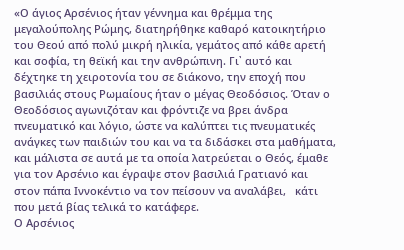«Ο άγιος Αρσένιος ήταν γέννημα και θρέμμα της μεγαλούπολης Ρώμης, διατηρήθηκε καθαρό κατοικητήριο του Θεού από πολύ μικρή ηλικία, γεμάτος από κάθε αρετή και σοφία, τη θεϊκή και την ανθρώπινη. Γι᾽ αυτό και δέχτηκε τη χειροτονία του σε διάκονο, την εποχή που βασιλιάς στους Ρωμαίους ήταν ο μέγας Θεοδόσιος. Όταν ο Θεοδόσιος αγωνιζόταν και φρόντιζε να βρει άνδρα πνευματικό και λόγιο, ώστε να καλύπτει τις πνευματικές ανάγκες των παιδιών του και να τα διδάσκει στα μαθήματα, και μάλιστα σε αυτά με τα οποία λατρεύεται ο Θεός, έμαθε για τον Αρσένιο και έγραψε στον βασιλιά Γρατιανό και στον πάπα Ιννοκέντιο να τον πείσουν να αναλάβει,   κάτι που μετά βίας τελικά το κατάφερε.
Ο Αρσένιος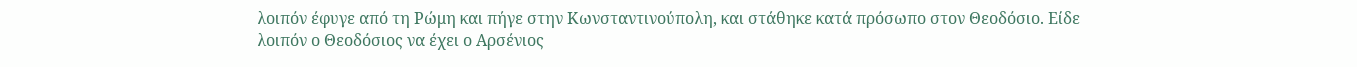λοιπόν έφυγε από τη Ρώμη και πήγε στην Κωνσταντινούπολη, και στάθηκε κατά πρόσωπο στον Θεοδόσιο. Είδε λοιπόν ο Θεοδόσιος να έχει ο Αρσένιος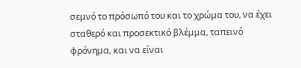σεμνό το πρόσωπό του και το χρώμα του, να έχει σταθερό και προσεκτικό βλέμμα, ταπεινό φρόνημα, και να είναι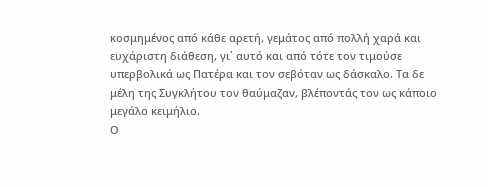κοσμημένος από κάθε αρετή, γεμάτος από πολλή χαρά και ευχάριστη διάθεση, γι᾽ αυτό και από τότε τον τιμούσε υπερβολικά ως Πατέρα και τον σεβόταν ως δάσκαλο. Τα δε μέλη της Συγκλήτου τον θαύμαζαν, βλέποντάς τον ως κάποιο μεγάλο κειμήλιο.
Ο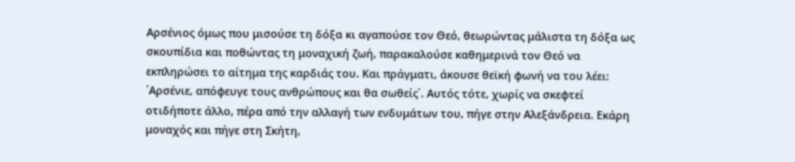Αρσένιος όμως που μισούσε τη δόξα κι αγαπούσε τον Θεό, θεωρώντας μάλιστα τη δόξα ως σκουπίδια και ποθώντας τη μοναχική ζωή, παρακαλούσε καθημερινά τον Θεό να εκπληρώσει το αίτημα της καρδιάς του. Και πράγματι, άκουσε θεϊκή φωνή να του λέει: ῾Αρσένιε, απόφευγε τους ανθρώπους και θα σωθείς᾽. Αυτός τότε, χωρίς να σκεφτεί οτιδήποτε άλλο, πέρα από την αλλαγή των ενδυμάτων του, πήγε στην Αλεξάνδρεια. Εκάρη μοναχός και πήγε στη Σκήτη,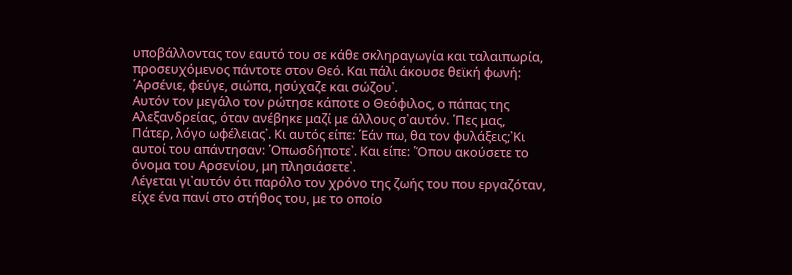υποβάλλοντας τον εαυτό του σε κάθε σκληραγωγία και ταλαιπωρία, προσευχόμενος πάντοτε στον Θεό. Και πάλι άκουσε θεϊκή φωνή: ῾Αρσένιε, φεύγε, σιώπα, ησύχαζε και σώζου᾽.
Αυτόν τον μεγάλο τον ρώτησε κάποτε ο Θεόφιλος, ο πάπας της Αλεξανδρείας, όταν ανέβηκε μαζί με άλλους σ᾽αυτόν. ῾Πες μας, Πάτερ, λόγο ωφέλειας᾽. Κι αυτός είπε: ῾Εάν πω, θα τον φυλάξεις;᾽Κι αυτοί του απάντησαν: ῾Οπωσδήποτε᾽. Και είπε: ῾Όπου ακούσετε το όνομα του Αρσενίου, μη πλησιάσετε᾽.
Λέγεται γι᾽αυτόν ότι παρόλο τον χρόνο της ζωής του που εργαζόταν,  είχε ένα πανί στο στήθος του, με το οποίο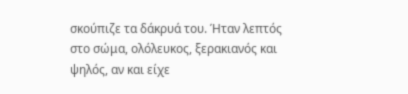σκούπιζε τα δάκρυά του. Ήταν λεπτός στο σώμα, ολόλευκος, ξερακιανός και ψηλός, αν και είχε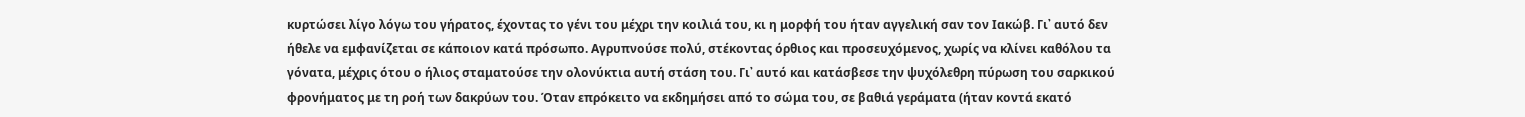κυρτώσει λίγο λόγω του γήρατος, έχοντας το γένι του μέχρι την κοιλιά του, κι η μορφή του ήταν αγγελική σαν τον Ιακώβ. Γι᾽ αυτό δεν ήθελε να εμφανίζεται σε κάποιον κατά πρόσωπο. Αγρυπνούσε πολύ, στέκοντας όρθιος και προσευχόμενος, χωρίς να κλίνει καθόλου τα γόνατα, μέχρις ότου ο ήλιος σταματούσε την ολονύκτια αυτή στάση του. Γι᾽ αυτό και κατάσβεσε την ψυχόλεθρη πύρωση του σαρκικού φρονήματος με τη ροή των δακρύων του. Όταν επρόκειτο να εκδημήσει από το σώμα του, σε βαθιά γεράματα (ήταν κοντά εκατό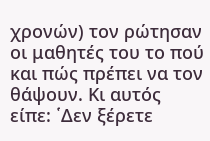χρονών) τον ρώτησαν οι μαθητές του το πού και πώς πρέπει να τον θάψουν. Κι αυτός είπε: ῾Δεν ξέρετε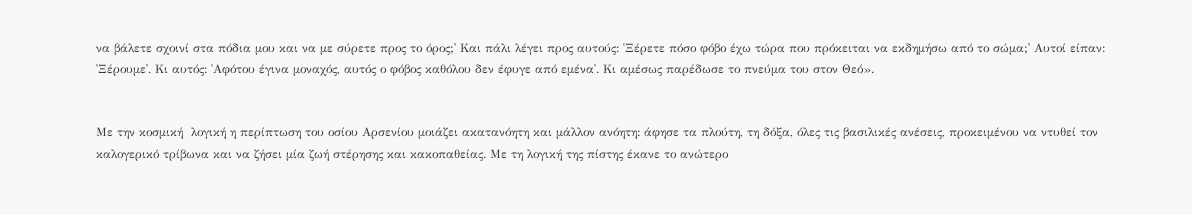να βάλετε σχοινί στα πόδια μου και να με σύρετε προς το όρος;᾽ Και πάλι λέγει προς αυτούς: ῾Ξέρετε πόσο φόβο έχω τώρα που πρόκειται να εκδημήσω από το σώμα;᾽ Αυτοί είπαν: ῾Ξέρουμε᾽. Κι αυτός: ῾Αφότου έγινα μοναχός, αυτός ο φόβος καθόλου δεν έφυγε από εμένα᾽. Κι αμέσως παρέδωσε το πνεύμα του στον Θεό».


Με την κοσμική  λογική η περίπτωση του οσίου Αρσενίου μοιάζει ακατανόητη και μάλλον ανόητη: άφησε τα πλούτη, τη δόξα, όλες τις βασιλικές ανέσεις, προκειμένου να ντυθεί τον καλογερικό τρίβωνα και να ζήσει μία ζωή στέρησης και κακοπαθείας. Με τη λογική της πίστης έκανε το ανώτερο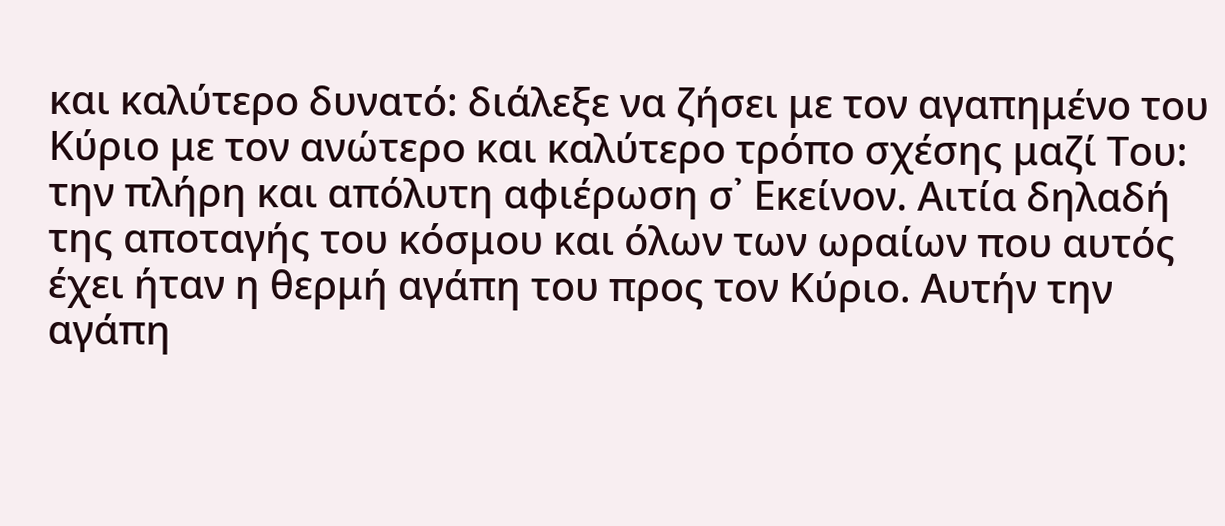και καλύτερο δυνατό: διάλεξε να ζήσει με τον αγαπημένο του Κύριο με τον ανώτερο και καλύτερο τρόπο σχέσης μαζί Του: την πλήρη και απόλυτη αφιέρωση σ᾽ Εκείνον. Αιτία δηλαδή της αποταγής του κόσμου και όλων των ωραίων που αυτός έχει ήταν η θερμή αγάπη του προς τον Κύριο. Αυτήν την αγάπη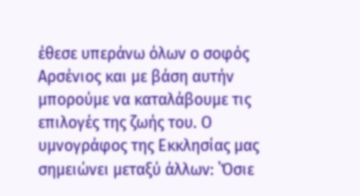έθεσε υπεράνω όλων ο σοφός Αρσένιος και με βάση αυτήν μπορούμε να καταλάβουμε τις επιλογές της ζωής του. Ο υμνογράφος της Εκκλησίας μας σημειώνει μεταξύ άλλων: ῾Όσιε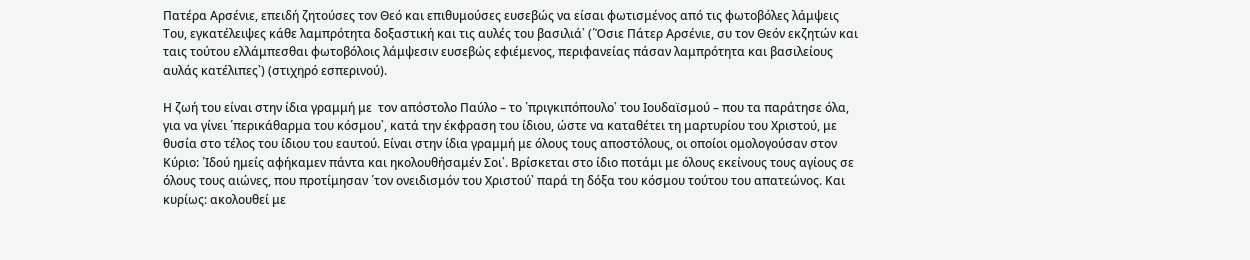Πατέρα Αρσένιε, επειδή ζητούσες τον Θεό και επιθυμούσες ευσεβώς να είσαι φωτισμένος από τις φωτοβόλες λάμψεις Του, εγκατέλειψες κάθε λαμπρότητα δοξαστική και τις αυλές του βασιλιά᾽ (῾Όσιε Πάτερ Αρσένιε, συ τον Θεόν εκζητών και ταις τούτου ελλάμπεσθαι φωτοβόλοις λάμψεσιν ευσεβώς εφιέμενος, περιφανείας πάσαν λαμπρότητα και βασιλείους αυλάς κατέλιπες᾽) (στιχηρό εσπερινού).

Η ζωή του είναι στην ίδια γραμμή με  τον απόστολο Παύλο – το ῾πριγκιπόπουλο᾽ του Ιουδαϊσμού – που τα παράτησε όλα, για να γίνει ῾περικάθαρμα του κόσμου᾽, κατά την έκφραση του ίδιου, ώστε να καταθέτει τη μαρτυρίου του Χριστού, με  θυσία στο τέλος του ίδιου του εαυτού. Είναι στην ίδια γραμμή με όλους τους αποστόλους, οι οποίοι ομολογούσαν στον Κύριο: ῾Ιδού ημείς αφήκαμεν πάντα και ηκολουθήσαμέν Σοι᾽. Βρίσκεται στο ίδιο ποτάμι με όλους εκείνους τους αγίους σε όλους τους αιώνες, που προτίμησαν ῾τον ονειδισμόν του Χριστού᾽ παρά τη δόξα του κόσμου τούτου του απατεώνος. Και κυρίως: ακολουθεί με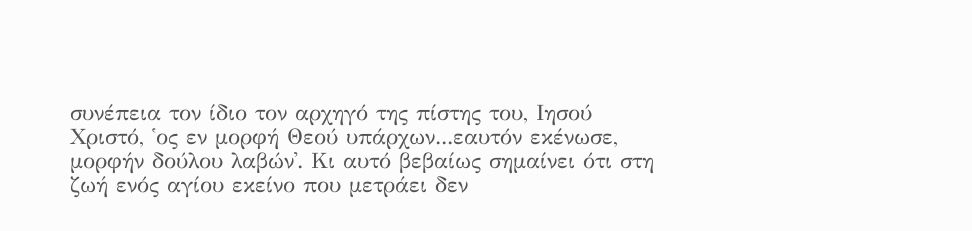συνέπεια τον ίδιο τον αρχηγό της πίστης του, Ιησού Χριστό, ῾ος εν μορφή Θεού υπάρχων...εαυτόν εκένωσε, μορφήν δούλου λαβών᾽. Κι αυτό βεβαίως σημαίνει ότι στη ζωή ενός αγίου εκείνο που μετράει δεν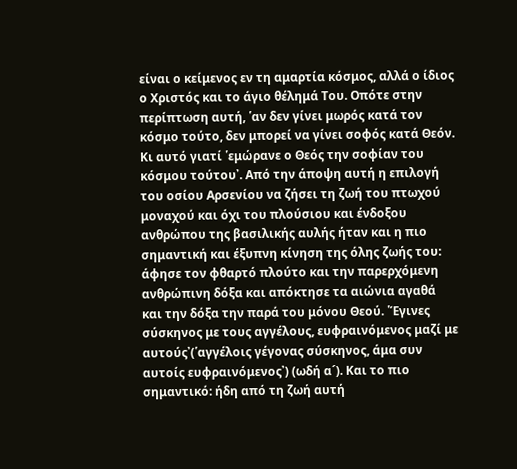είναι ο κείμενος εν τη αμαρτία κόσμος, αλλά ο ίδιος ο Χριστός και το άγιο θέλημά Του. Οπότε στην περίπτωση αυτή, ῾αν δεν γίνει μωρός κατά τον κόσμο τούτο, δεν μπορεί να γίνει σοφός κατά Θεόν. Κι αυτό γιατί ῾εμώρανε ο Θεός την σοφίαν του κόσμου τούτου᾽. Από την άποψη αυτή η επιλογή του οσίου Αρσενίου να ζήσει τη ζωή του πτωχού μοναχού και όχι του πλούσιου και ένδοξου ανθρώπου της βασιλικής αυλής ήταν και η πιο σημαντική και έξυπνη κίνηση της όλης ζωής του: άφησε τον φθαρτό πλούτο και την παρερχόμενη ανθρώπινη δόξα και απόκτησε τα αιώνια αγαθά και την δόξα την παρά του μόνου Θεού. ῾Έγινες σύσκηνος με τους αγγέλους, ευφραινόμενος μαζί με αυτούς᾽(῾αγγέλοις γέγονας σύσκηνος, άμα συν αυτοίς ευφραινόμενος᾽) (ωδή α´). Και το πιο σημαντικό: ήδη από τη ζωή αυτή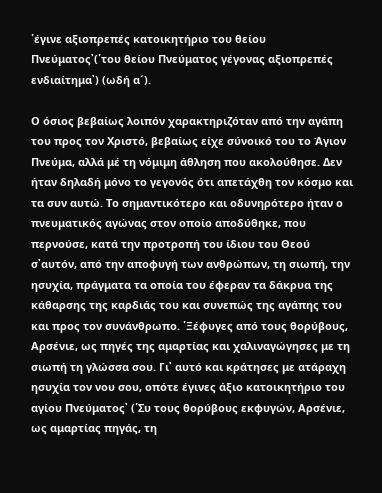῾έγινε αξιοπρεπές κατοικητήριο του θείου Πνεύματος᾽(῾του θείου Πνεύματος γέγονας αξιοπρεπές ενδιαίτημα᾽) (ωδή α´).

Ο όσιος βεβαίως λοιπόν χαρακτηριζόταν από την αγάπη του προς τον Χριστό, βεβαίως είχε σύνοικό του το Άγιον Πνεύμα, αλλά μέ τη νόμιμη άθληση που ακολούθησε. Δεν ήταν δηλαδή μόνο το γεγονός ότι απετάχθη τον κόσμο και τα συν αυτώ. Το σημαντικότερο και οδυνηρότερο ήταν ο πνευματικός αγώνας στον οποίο αποδύθηκε, που περνούσε, κατά την προτροπή του ίδιου του Θεού σ᾽αυτόν, από την αποφυγή των ανθρώπων, τη σιωπή, την ησυχία, πράγματα τα οποία του έφεραν τα δάκρυα της κάθαρσης της καρδιάς του και συνεπώς της αγάπης του και προς τον συνάνθρωπο. ῾Ξέφυγες από τους θορύβους, Αρσένιε, ως πηγές της αμαρτίας και χαλιναγώγησες με τη σιωπή τη γλώσσα σου. Γι᾽ αυτό και κράτησες με ατάραχη ησυχία τον νου σου, οπότε έγινες άξιο κατοικητήριο του αγίου Πνεύματος᾽ (῾Συ τους θορύβους εκφυγών, Αρσένιε, ως αμαρτίας πηγάς, τη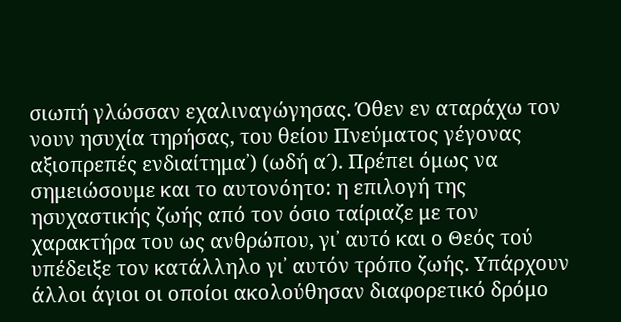σιωπή γλώσσαν εχαλιναγώγησας. Όθεν εν αταράχω τον νουν ησυχία τηρήσας, του θείου Πνεύματος γέγονας αξιοπρεπές ενδιαίτημα᾽) (ωδή α´). Πρέπει όμως να σημειώσουμε και το αυτονόητο: η επιλογή της ησυχαστικής ζωής από τον όσιο ταίριαζε με τον χαρακτήρα του ως ανθρώπου, γι᾽ αυτό και ο Θεός τού υπέδειξε τον κατάλληλο γι᾽ αυτόν τρόπο ζωής. Υπάρχουν άλλοι άγιοι οι οποίοι ακολούθησαν διαφορετικό δρόμο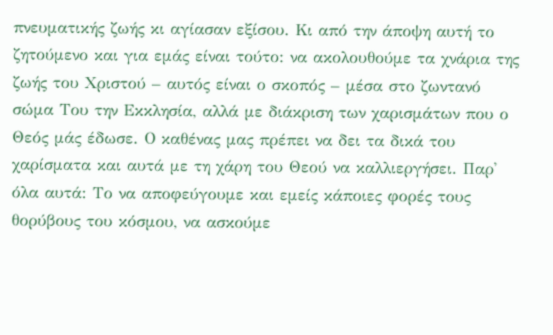πνευματικής ζωής κι αγίασαν εξίσου. Κι από την άποψη αυτή το ζητούμενο και για εμάς είναι τούτο: να ακολουθούμε τα χνάρια της ζωής του Χριστού – αυτός είναι ο σκοπός – μέσα στο ζωντανό σώμα Του την Εκκλησία, αλλά με διάκριση των χαρισμάτων που ο Θεός μάς έδωσε. Ο καθένας μας πρέπει να δει τα δικά του χαρίσματα και αυτά με τη χάρη του Θεού να καλλιεργήσει. Παρ᾽ όλα αυτά: Το να αποφεύγουμε και εμείς κάποιες φορές τους θορύβους του κόσμου, να ασκούμε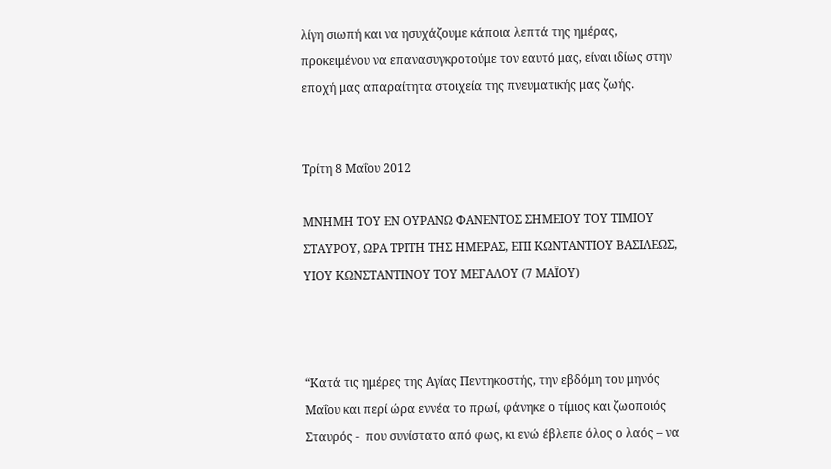λίγη σιωπή και να ησυχάζουμε κάποια λεπτά της ημέρας, προκειμένου να επανασυγκροτούμε τον εαυτό μας, είναι ιδίως στην εποχή μας απαραίτητα στοιχεία της πνευματικής μας ζωής.


Τρίτη 8 Μαΐου 2012

ΜΝΗΜΗ ΤΟΥ ΕΝ ΟΥΡΑΝΩ ΦΑΝΕΝΤΟΣ ΣΗΜΕΙΟΥ ΤΟΥ ΤΙΜΙΟΥ ΣΤΑΥΡΟΥ, ΩΡΑ ΤΡΙΤΗ ΤΗΣ ΗΜΕΡΑΣ, ΕΠΙ ΚΩΝΤΑΝΤΙΟΥ ΒΑΣΙΛΕΩΣ, ΥΙΟΥ ΚΩΝΣΤΑΝΤΙΝΟΥ ΤΟΥ ΜΕΓΑΛΟΥ (7 ΜΑΪΟΥ)



“Κατά τις ημέρες της Αγίας Πεντηκοστής, την εβδόμη του μηνός Μαΐου και περί ώρα εννέα το πρωί, φάνηκε ο τίμιος και ζωοποιός Σταυρός -  που συνίστατο από φως, κι ενώ έβλεπε όλος ο λαός – να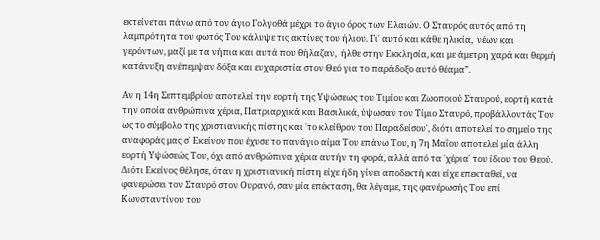εκτείνεται πάνω από τον άγιο Γολγοθά μέχρι το άγιο όρος των Ελαιών. Ο Σταυρός αυτός από τη λαμπρότητα του φωτός Του κάλυψε τις ακτίνες του ήλιου. Γι᾽ αυτό και κάθε ηλικία,  νέων και γερόντων, μαζί με τα νήπια και αυτά που θήλαζαν,  ήλθε στην Εκκλησία, και με άμετρη χαρά και θερμή κατάνυξη ανέπεμψαν δόξα και ευχαριστία στον Θεό για το παράδοξο αυτό θέαμα”.

Αν η 14η Σεπτεμβρίου αποτελεί την εορτή της Υψώσεως του Τιμίου και Ζωοποιού Σταυρού, εορτή κατά την οποία ανθρώπινα χέρια, Πατριαρχικά και Βασιλικά, ύψωσαν τον Τίμιο Σταυρό, προβάλλοντάς Τον ως το σύμβολο της χριστιανικής πίστης και ῾το κλείθρον του Παραδείσου᾽, διότι αποτελεί το σημείο της αναφοράς μας σ᾽ Εκείνον που έχυσε το πανάγιο αίμα Του επάνω Του, η 7η Μαΐου αποτελεί μία άλλη εορτή Υψώσεώς Του, όχι από ανθρώπινα χέρια αυτήν τη φορά, αλλά από τα ῾χέρια᾽ του ίδιου του Θεού. Διότι Εκείνος θέλησε, όταν η χριστιανική πίστη είχε ήδη γίνει αποδεκτή και είχε επεκταθεί, να φανερώσει τον Σταυρό στον Ουρανό, σαν μία επέκταση, θα λέγαμε, της φανέρωσής Του επί Κωνσταντίνου του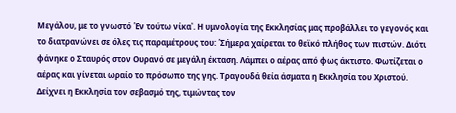Μεγάλου, με το γνωστό ῾Εν τούτω νίκα᾽. Η υμνολογία της Εκκλησίας μας προβάλλει το γεγονός και το διατρανώνει σε όλες τις παραμέτρους του: ῾Σήμερα χαίρεται το θεϊκό πλήθος των πιστών. Διότι φάνηκε ο Σταυρός στον Ουρανό σε μεγάλη έκταση. Λάμπει ο αέρας από φως άκτιστο. Φωτίζεται ο αέρας και γίνεται ωραίο το πρόσωπο της γης. Τραγουδά θεία άσματα η Εκκλησία του Χριστού. Δείχνει η Εκκλησία τον σεβασμό της, τιμώντας τον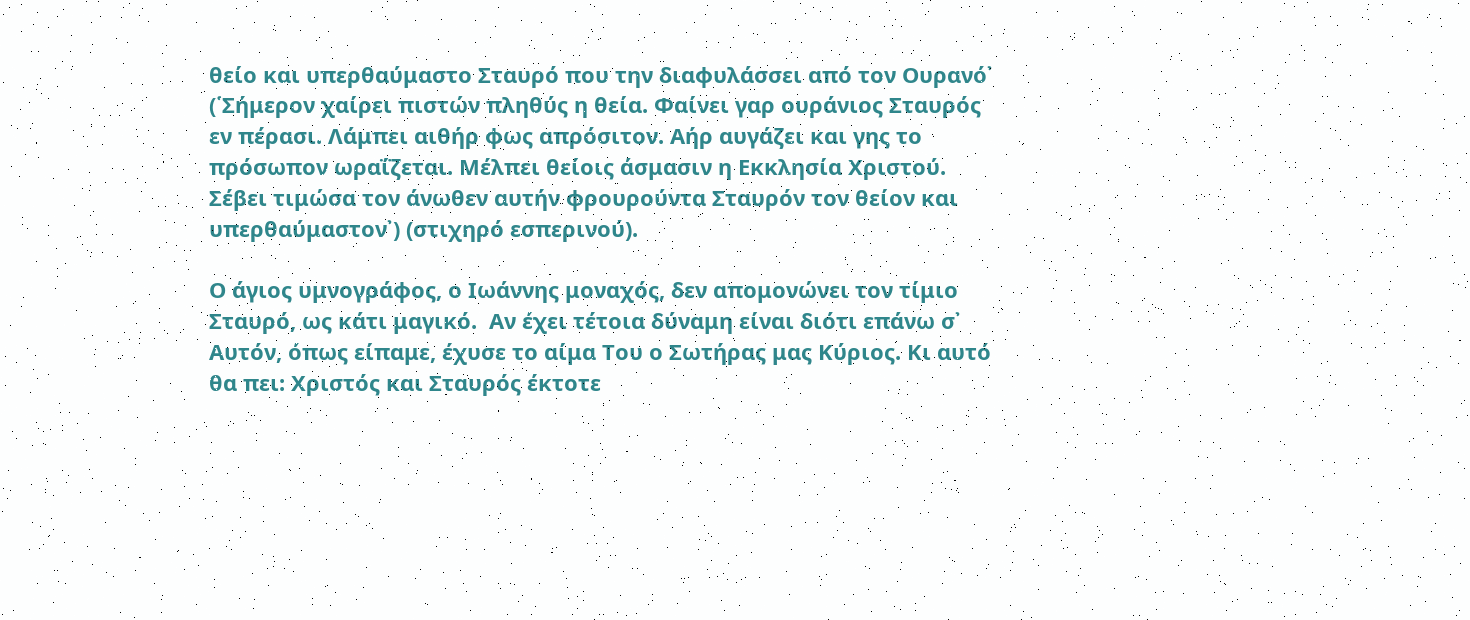θείο και υπερθαύμαστο Σταυρό που την διαφυλάσσει από τον Ουρανό᾽  (῾Σήμερον χαίρει πιστών πληθύς η θεία. Φαίνει γαρ ουράνιος Σταυρός εν πέρασι. Λάμπει αιθήρ φως απρόσιτον. Αήρ αυγάζει και γης το πρόσωπον ωραΐζεται. Μέλπει θείοις άσμασιν η Εκκλησία Χριστού. Σέβει τιμώσα τον άνωθεν αυτήν φρουρούντα Σταυρόν τον θείον και υπερθαύμαστον᾽) (στιχηρό εσπερινού).

Ο άγιος υμνογράφος, ο Ιωάννης μοναχός, δεν απομονώνει τον τίμιο Σταυρό, ως κάτι μαγικό.  Αν έχει τέτοια δύναμη είναι διότι επάνω σ᾽ Αυτόν, όπως είπαμε, έχυσε το αίμα Του ο Σωτήρας μας Κύριος. Κι αυτό θα πει: Χριστός και Σταυρός έκτοτε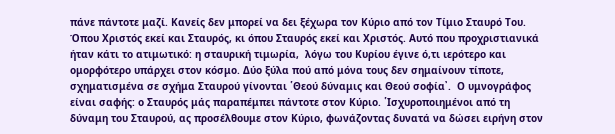πάνε πάντοτε μαζί. Κανείς δεν μπορεί να δει ξέχωρα τον Κύριο από τον Τίμιο Σταυρό Του. Όπου Χριστός εκεί και Σταυρός, κι όπου Σταυρός εκεί και Χριστός. Αυτό που προχριστιανικά ήταν κάτι το ατιμωτικό: η σταυρική τιμωρία,  λόγω του Κυρίου έγινε ό,τι ιερότερο και ομορφότερο υπάρχει στον κόσμο. Δύο ξύλα πού από μόνα τους δεν σημαίνουν τίποτε, σχηματισμένα σε σχήμα Σταυρού γίνονται ῾Θεού δύναμις και Θεού σοφία᾽.  Ο υμνογράφος είναι σαφής: ο Σταυρός μάς παραπέμπει πάντοτε στον Κύριο. ῾Ισχυροποιημένοι από τη δύναμη του Σταυρού, ας προσέλθουμε στον Κύριο, φωνάζοντας δυνατά να δώσει ειρήνη στον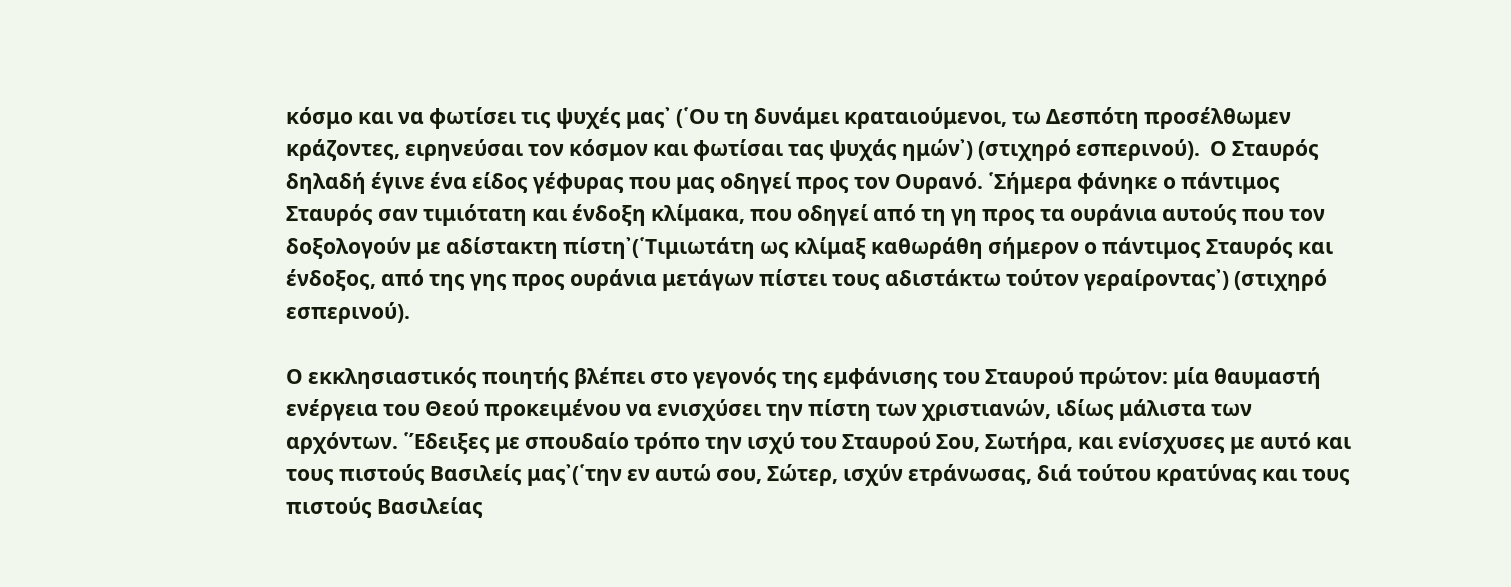κόσμο και να φωτίσει τις ψυχές μας᾽ (῾Ου τη δυνάμει κραταιούμενοι, τω Δεσπότη προσέλθωμεν κράζοντες, ειρηνεύσαι τον κόσμον και φωτίσαι τας ψυχάς ημών᾽) (στιχηρό εσπερινού).  Ο Σταυρός δηλαδή έγινε ένα είδος γέφυρας που μας οδηγεί προς τον Ουρανό. ῾Σήμερα φάνηκε ο πάντιμος Σταυρός σαν τιμιότατη και ένδοξη κλίμακα, που οδηγεί από τη γη προς τα ουράνια αυτούς που τον δοξολογούν με αδίστακτη πίστη᾽(῾Τιμιωτάτη ως κλίμαξ καθωράθη σήμερον ο πάντιμος Σταυρός και ένδοξος, από της γης προς ουράνια μετάγων πίστει τους αδιστάκτω τούτον γεραίροντας᾽) (στιχηρό εσπερινού).

Ο εκκλησιαστικός ποιητής βλέπει στο γεγονός της εμφάνισης του Σταυρού πρώτον: μία θαυμαστή ενέργεια του Θεού προκειμένου να ενισχύσει την πίστη των χριστιανών, ιδίως μάλιστα των αρχόντων. ῾Έδειξες με σπουδαίο τρόπο την ισχύ του Σταυρού Σου, Σωτήρα, και ενίσχυσες με αυτό και τους πιστούς Βασιλείς μας᾽(῾την εν αυτώ σου, Σώτερ, ισχύν ετράνωσας, διά τούτου κρατύνας και τους πιστούς Βασιλείας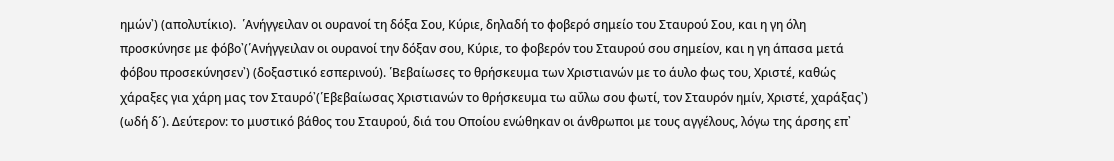ημών᾽) (απολυτίκιο).  ῾Ανήγγειλαν οι ουρανοί τη δόξα Σου, Κύριε, δηλαδή το φοβερό σημείο του Σταυρού Σου, και η γη όλη προσκύνησε με φόβο᾽(῾Ανήγγειλαν οι ουρανοί την δόξαν σου, Κύριε, το φοβερόν του Σταυρού σου σημείον, και η γη άπασα μετά φόβου προσεκύνησεν᾽) (δοξαστικό εσπερινού). ῾Βεβαίωσες το θρήσκευμα των Χριστιανών με το άυλο φως του, Χριστέ, καθώς χάραξες για χάρη μας τον Σταυρό᾽(῾Εβεβαίωσας Χριστιανών το θρήσκευμα τω αΰλω σου φωτί, τον Σταυρόν ημίν, Χριστέ, χαράξας᾽) (ωδή δ´). Δεύτερον: το μυστικό βάθος του Σταυρού, διά του Οποίου ενώθηκαν οι άνθρωποι με τους αγγέλους, λόγω της άρσης επ᾽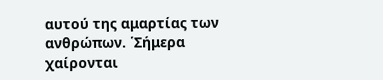αυτού της αμαρτίας των ανθρώπων. ῾Σήμερα χαίρονται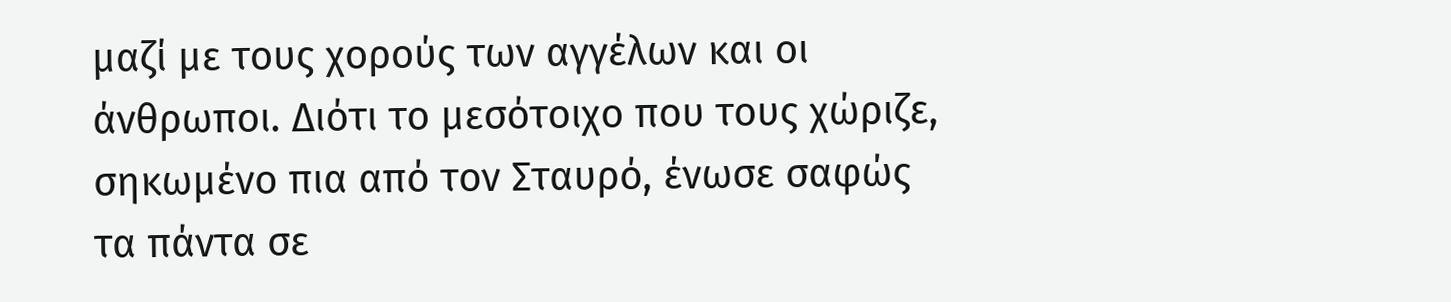μαζί με τους χορούς των αγγέλων και οι άνθρωποι. Διότι το μεσότοιχο που τους χώριζε, σηκωμένο πια από τον Σταυρό, ένωσε σαφώς τα πάντα σε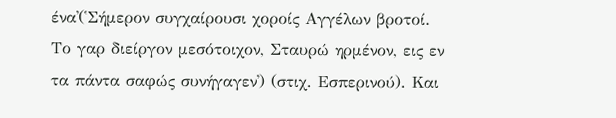ένα᾽(῾Σήμερον συγχαίρουσι χοροίς Αγγέλων βροτοί. Το γαρ διείργον μεσότοιχον, Σταυρώ ηρμένον, εις εν τα πάντα σαφώς συνήγαγεν᾽) (στιχ. Εσπερινού). Και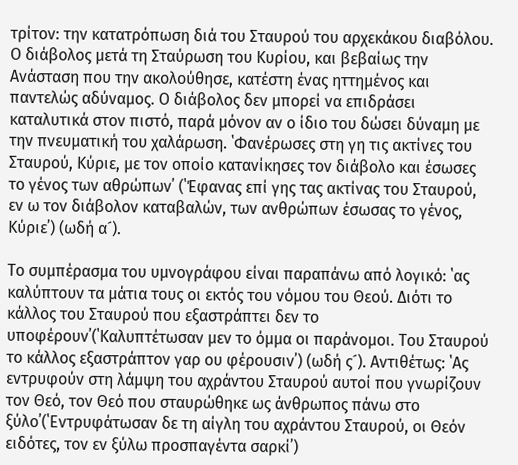τρίτον: την κατατρόπωση διά του Σταυρού του αρχεκάκου διαβόλου. Ο διάβολος μετά τη Σταύρωση του Κυρίου, και βεβαίως την Ανάσταση που την ακολούθησε, κατέστη ένας ηττημένος και παντελώς αδύναμος. Ο διάβολος δεν μπορεί να επιδράσει καταλυτικά στον πιστό, παρά μόνον αν ο ίδιο του δώσει δύναμη με την πνευματική του χαλάρωση. ῾Φανέρωσες στη γη τις ακτίνες του Σταυρού, Κύριε, με τον οποίο κατανίκησες τον διάβολο και έσωσες το γένος των αθρώπων᾽ (῾Έφανας επί γης τας ακτίνας του Σταυρού, εν ω τον διάβολον καταβαλών, των ανθρώπων έσωσας το γένος, Κύριε᾽) (ωδή α´).

Το συμπέρασμα του υμνογράφου είναι παραπάνω από λογικό: ῾ας καλύπτουν τα μάτια τους οι εκτός του νόμου του Θεού. Διότι το κάλλος του Σταυρού που εξαστράπτει δεν το υποφέρουν᾽(῾Καλυπτέτωσαν μεν το όμμα οι παράνομοι. Του Σταυρού το κάλλος εξαστράπτον γαρ ου φέρουσιν᾽) (ωδή ς´). Αντιθέτως: ῾Ας εντρυφούν στη λάμψη του αχράντου Σταυρού αυτοί που γνωρίζουν τον Θεό, τον Θεό που σταυρώθηκε ως άνθρωπος πάνω στο ξύλο᾽(῾Εντρυφάτωσαν δε τη αίγλη του αχράντου Σταυρού, οι Θεόν ειδότες, τον εν ξύλω προσπαγέντα σαρκί᾽)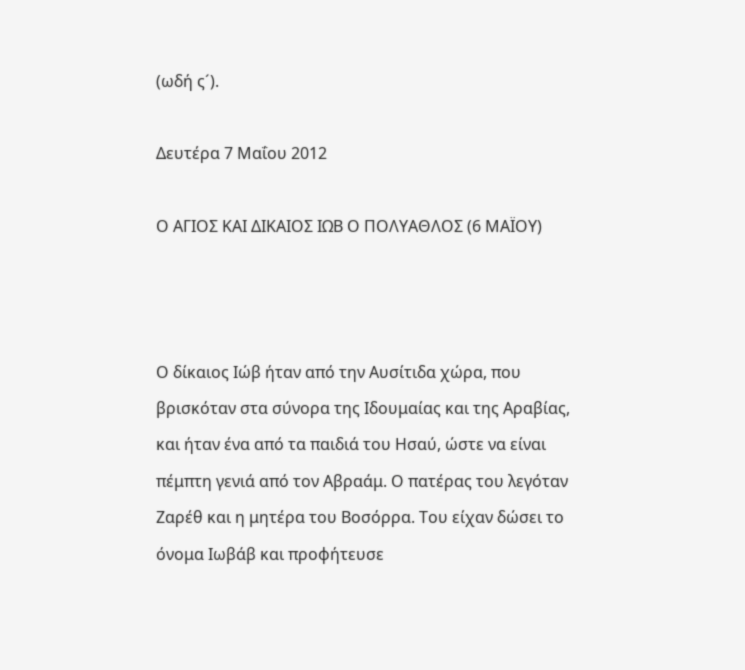(ωδή ς´).

Δευτέρα 7 Μαΐου 2012

Ο ΑΓΙΟΣ ΚΑΙ ΔΙΚΑΙΟΣ ΙΩΒ Ο ΠΟΛΥΑΘΛΟΣ (6 ΜΑΪΟΥ)



Ο δίκαιος Ιώβ ήταν από την Αυσίτιδα χώρα, που βρισκόταν στα σύνορα της Ιδουμαίας και της Αραβίας, και ήταν ένα από τα παιδιά του Ησαύ, ώστε να είναι πέμπτη γενιά από τον Αβραάμ. Ο πατέρας του λεγόταν Ζαρέθ και η μητέρα του Βοσόρρα. Του είχαν δώσει το όνομα Ιωβάβ και προφήτευσε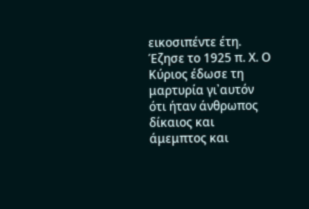εικοσιπέντε έτη. Έζησε το 1925 π. Χ. Ο Κύριος έδωσε τη μαρτυρία γι᾽αυτόν ότι ήταν άνθρωπος δίκαιος και άμεμπτος και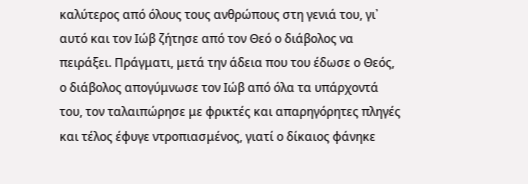καλύτερος από όλους τους ανθρώπους στη γενιά του, γι᾽ αυτό και τον Ιώβ ζήτησε από τον Θεό ο διάβολος να πειράξει. Πράγματι, μετά την άδεια που του έδωσε ο Θεός, ο διάβολος απογύμνωσε τον Ιώβ από όλα τα υπάρχοντά του, τον ταλαιπώρησε με φρικτές και απαρηγόρητες πληγές και τέλος έφυγε ντροπιασμένος, γιατί ο δίκαιος φάνηκε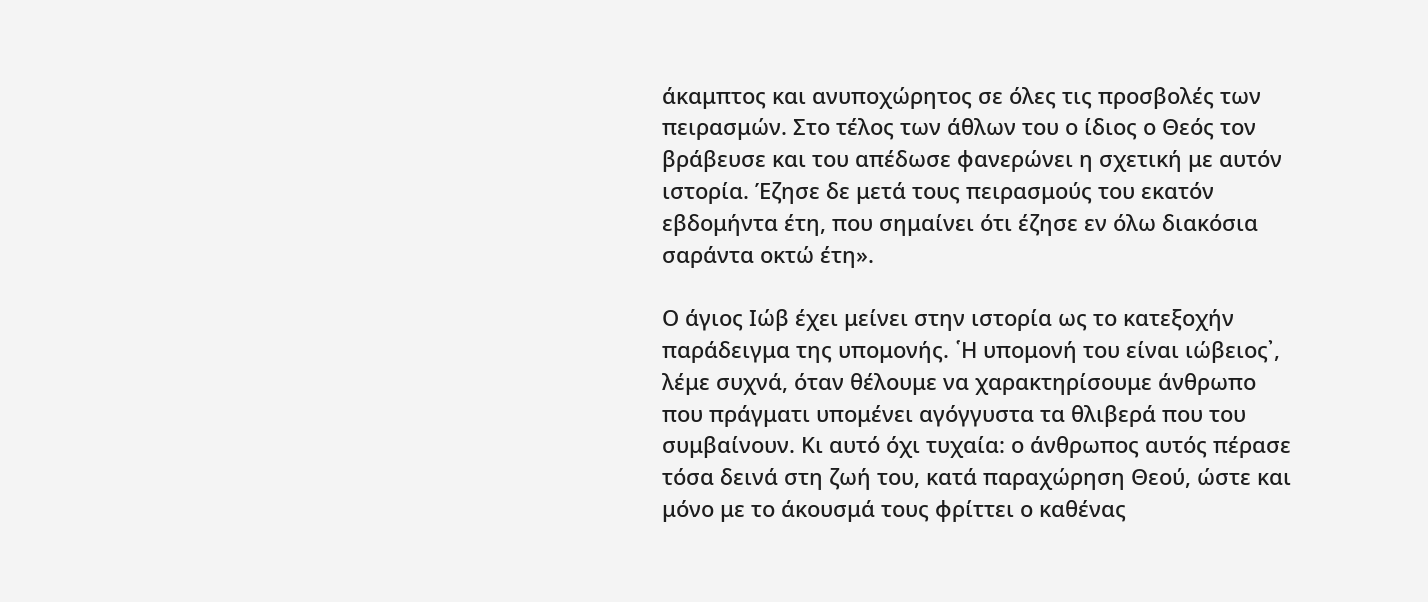άκαμπτος και ανυποχώρητος σε όλες τις προσβολές των πειρασμών. Στο τέλος των άθλων του ο ίδιος ο Θεός τον βράβευσε και του απέδωσε φανερώνει η σχετική με αυτόν ιστορία. Έζησε δε μετά τους πειρασμούς του εκατόν εβδομήντα έτη, που σημαίνει ότι έζησε εν όλω διακόσια σαράντα οκτώ έτη».

Ο άγιος Ιώβ έχει μείνει στην ιστορία ως το κατεξοχήν παράδειγμα της υπομονής. ῾Η υπομονή του είναι ιώβειος᾽, λέμε συχνά, όταν θέλουμε να χαρακτηρίσουμε άνθρωπο που πράγματι υπομένει αγόγγυστα τα θλιβερά που του συμβαίνουν. Κι αυτό όχι τυχαία: ο άνθρωπος αυτός πέρασε τόσα δεινά στη ζωή του, κατά παραχώρηση Θεού, ώστε και μόνο με το άκουσμά τους φρίττει ο καθένας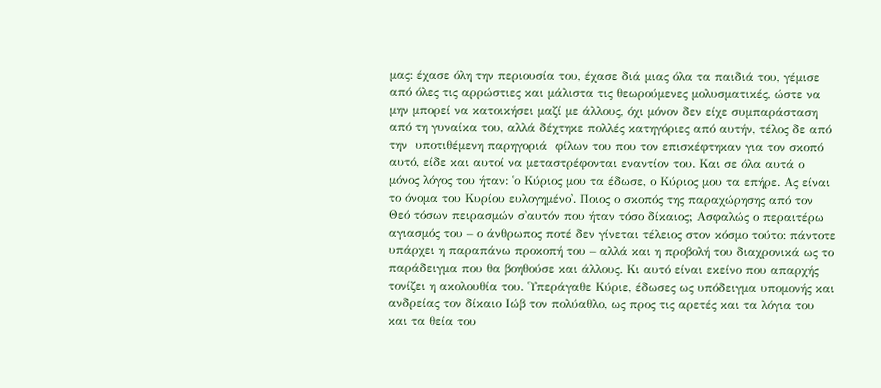μας: έχασε όλη την περιουσία του, έχασε διά μιας όλα τα παιδιά του, γέμισε από όλες τις αρρώστιες και μάλιστα τις θεωρούμενες μολυσματικές, ώστε να μην μπορεί να κατοικήσει μαζί με άλλους, όχι μόνον δεν είχε συμπαράσταση από τη γυναίκα του, αλλά δέχτηκε πολλές κατηγόριες από αυτήν, τέλος δε από την  υποτιθέμενη παρηγοριά  φίλων του που τον επισκέφτηκαν για τον σκοπό αυτό, είδε και αυτοί να μεταστρέφονται εναντίον του. Και σε όλα αυτά ο μόνος λόγος του ήταν: ῾ο Κύριος μου τα έδωσε, ο Κύριος μου τα επήρε. Ας είναι το όνομα του Κυρίου ευλογημένο᾽. Ποιος ο σκοπός της παραχώρησης από τον Θεό τόσων πειρασμών σ᾽αυτόν που ήταν τόσο δίκαιος; Ασφαλώς ο περαιτέρω αγιασμός του – ο άνθρωπος ποτέ δεν γίνεται τέλειος στον κόσμο τούτο: πάντοτε υπάρχει η παραπάνω προκοπή του – αλλά και η προβολή του διαχρονικά ως το παράδειγμα που θα βοηθούσε και άλλους. Κι αυτό είναι εκείνο που απαρχής τονίζει η ακολουθία του. ῾Υπεράγαθε Κύριε, έδωσες ως υπόδειγμα υπομονής και ανδρείας τον δίκαιο Ιώβ τον πολύαθλο, ως προς τις αρετές και τα λόγια του και τα θεία του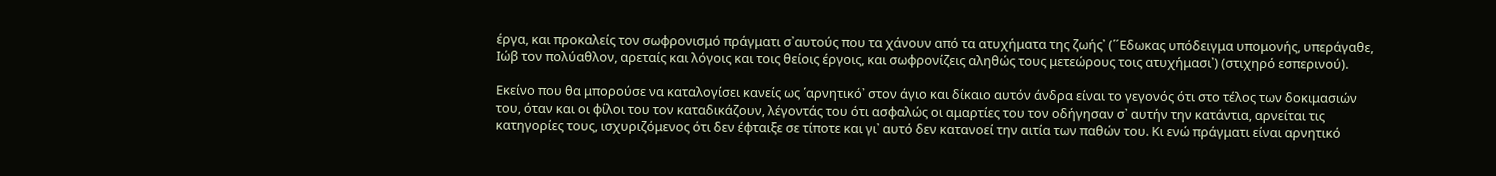έργα, και προκαλείς τον σωφρονισμό πράγματι σ᾽αυτούς που τα χάνουν από τα ατυχήματα της ζωής᾽ (῾´Εδωκας υπόδειγμα υπομονής, υπεράγαθε, Ιώβ τον πολύαθλον, αρεταίς και λόγοις και τοις θείοις έργοις, και σωφρονίζεις αληθώς τους μετεώρους τοις ατυχήμασι᾽) (στιχηρό εσπερινού).

Εκείνο που θα μπορούσε να καταλογίσει κανείς ως ῾αρνητικό᾽ στον άγιο και δίκαιο αυτόν άνδρα είναι το γεγονός ότι στο τέλος των δοκιμασιών του, όταν και οι φίλοι του τον καταδικάζουν, λέγοντάς του ότι ασφαλώς οι αμαρτίες του τον οδήγησαν σ᾽ αυτήν την κατάντια, αρνείται τις κατηγορίες τους, ισχυριζόμενος ότι δεν έφταιξε σε τίποτε και γι᾽ αυτό δεν κατανοεί την αιτία των παθών του. Κι ενώ πράγματι είναι αρνητικό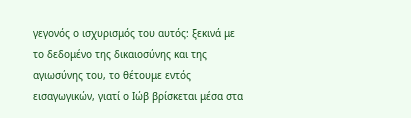γεγονός ο ισχυρισμός του αυτός: ξεκινά με το δεδομένο της δικαιοσύνης και της αγιωσύνης του, το θέτουμε εντός εισαγωγικών, γιατί ο Ιώβ βρίσκεται μέσα στα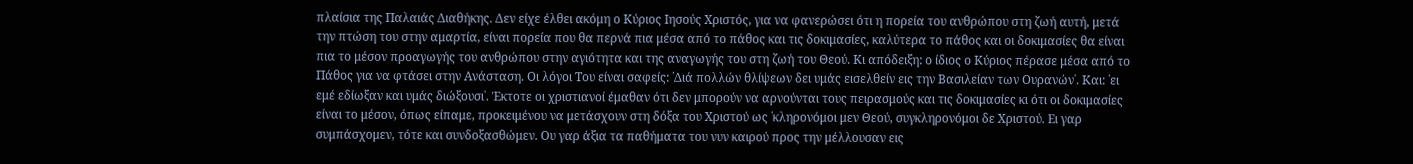πλαίσια της Παλαιάς Διαθήκης. Δεν είχε έλθει ακόμη ο Κύριος Ιησούς Χριστός, για να φανερώσει ότι η πορεία του ανθρώπου στη ζωή αυτή, μετά την πτώση του στην αμαρτία, είναι πορεία που θα περνά πια μέσα από το πάθος και τις δοκιμασίες, καλύτερα το πάθος και οι δοκιμασίες θα είναι πια το μέσον προαγωγής του ανθρώπου στην αγιότητα και της αναγωγής του στη ζωή του Θεού. Κι απόδειξη: ο ίδιος ο Κύριος πέρασε μέσα από το Πάθος για να φτάσει στην Ανάσταση. Οι λόγοι Του είναι σαφείς: ῾Διά πολλών θλίψεων δει υμάς εισελθείν εις την Βασιλείαν των Ουρανών᾽. Και: ῾ει εμέ εδίωξαν και υμάς διώξουσι᾽. Έκτοτε οι χριστιανοί έμαθαν ότι δεν μπορούν να αρνούνται τους πειρασμούς και τις δοκιμασίες κι ότι οι δοκιμασίες είναι το μέσον, όπως είπαμε, προκειμένου να μετάσχουν στη δόξα του Χριστού ως ῾κληρονόμοι μεν Θεού, συγκληρονόμοι δε Χριστού. Ει γαρ συμπάσχομεν, τότε και συνδοξασθώμεν. Ου γαρ άξια τα παθήματα του νυν καιρού προς την μέλλουσαν εις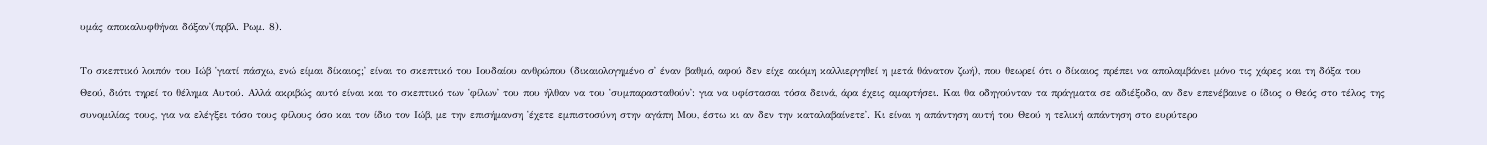υμάς αποκαλυφθήναι δόξαν᾽(πρβλ. Ρωμ. 8).

Το σκεπτικό λοιπόν του Ιώβ ῾γιατί πάσχω, ενώ είμαι δίκαιος;᾽ είναι το σκεπτικό του Ιουδαίου ανθρώπου (δικαιολογημένο σ᾽ έναν βαθμό, αφού δεν είχε ακόμη καλλιεργηθεί η μετά θάνατον ζωή), που θεωρεί ότι ο δίκαιος πρέπει να απολαμβάνει μόνο τις χάρες και τη δόξα του Θεού, διότι τηρεί το θέλημα Αυτού. Αλλά ακριβώς αυτό είναι και το σκεπτικό των ῾φίλων᾽ του που ήλθαν να του ῾συμπαρασταθούν᾽: για να υφίστασαι τόσα δεινά, άρα έχεις αμαρτήσει. Και θα οδηγούνταν τα πράγματα σε αδιέξοδο, αν δεν επενέβαινε ο ίδιος ο Θεός στο τέλος της συνομιλίας τους, για να ελέγξει τόσο τους φίλους όσο και τον ίδιο τον Ιώβ, με την επισήμανση ῾έχετε εμπιστοσύνη στην αγάπη Μου, έστω κι αν δεν την καταλαβαίνετε᾽. Κι είναι η απάντηση αυτή του Θεού η τελική απάντηση στο ευρύτερο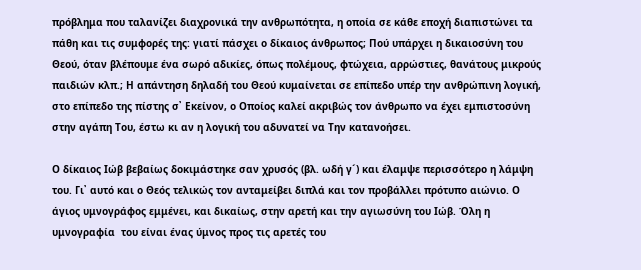πρόβλημα που ταλανίζει διαχρονικά την ανθρωπότητα, η οποία σε κάθε εποχή διαπιστώνει τα πάθη και τις συμφορές της: γιατί πάσχει ο δίκαιος άνθρωπος; Πού υπάρχει η δικαιοσύνη του Θεού, όταν βλέπουμε ένα σωρό αδικίες, όπως πολέμους, φτώχεια, αρρώστιες, θανάτους μικρούς παιδιών κλπ.; Η απάντηση δηλαδή του Θεού κυμαίνεται σε επίπεδο υπέρ την ανθρώπινη λογική, στο επίπεδο της πίστης σ᾽ Εκείνον, ο Οποίος καλεί ακριβώς τον άνθρωπο να έχει εμπιστοσύνη στην αγάπη Του, έστω κι αν η λογική του αδυνατεί να Την κατανοήσει.

Ο δίκαιος Ιώβ βεβαίως δοκιμάστηκε σαν χρυσός (βλ. ωδή γ´) και έλαμψε περισσότερο η λάμψη του. Γι᾽ αυτό και ο Θεός τελικώς τον ανταμείβει διπλά και τον προβάλλει πρότυπο αιώνιο. Ο άγιος υμνογράφος εμμένει, και δικαίως, στην αρετή και την αγιωσύνη του Ιώβ. Όλη η υμνογραφία  του είναι ένας ύμνος προς τις αρετές του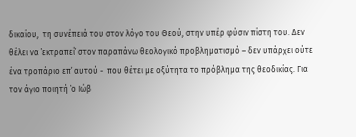δικαίου,  τη συνέπειά του στον λόγο του Θεού, στην υπέρ φύσιν πίστη του. Δεν θέλει να ῾εκτραπεί᾽ στον παραπάνω θεολογικό προβληματισμό – δεν υπάρχει ούτε ένα τροπάριο επ᾽ αυτού -  που θέτει με οξύτητα το πρόβλημα της θεοδικίας. Για τον άγιο ποιητή ῾ο Ιώβ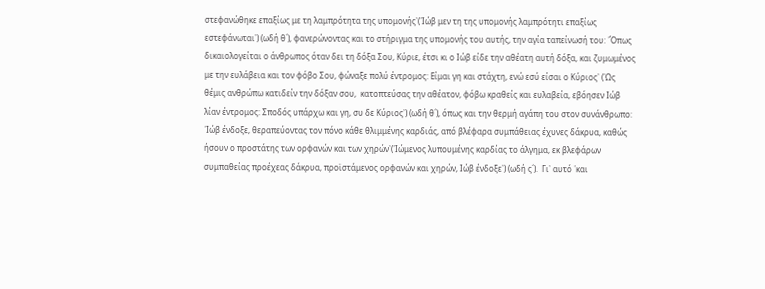στεφανώθηκε επαξίως με τη λαμπρότητα της υπομονής᾽(῾Ιώβ μεν τη της υπομονής λαμπρότητι επαξίως εστεφάνωται᾽) (ωδή θ´), φανερώνοντας και το στήριγμα της υπομονής του αυτής, την αγία ταπείνωσή του: ῾Όπως δικαιολογείται ο άνθρωπος όταν δει τη δόξα Σου, Κύριε, έτσι κι ο Ιώβ είδε την αθέατη αυτή δόξα, και ζυμωμένος με την ευλάβεια και τον φόβο Σου, φώναξε πολύ έντρομος: Είμαι γη και στάχτη, ενώ εσύ είσαι ο Κύριος᾽ (῾Ως θέμις ανθρώπω κατιδείν την δόξαν σου,  κατοπτεύσας την αθέατον, φόβω κραθείς και ευλαβεία, εβόησεν Ιώβ λίαν έντρομος: Σποδός υπάρχω και γη, συ δε Κύριος᾽) (ωδή θ´), όπως και την θερμή αγάπη του στον συνάνθρωπο: ῾Ιώβ ένδοξε, θεραπεύοντας τον πόνο κάθε θλιμμένης καρδιάς, από βλέφαρα συμπάθειας έχυνες δάκρυα, καθώς ήσουν ο προστάτης των ορφανών και των χηρών᾽(῾Ιώμενος λυπουμένης καρδίας το άλγημα, εκ βλεφάρων συμπαθείας προέχεας δάκρυα, προϊστάμενος ορφανών και χηρών, Ιώβ ένδοξε᾽) (ωδή ς´).  Γι᾽ αυτό ῾και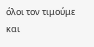όλοι τον τιμούμε και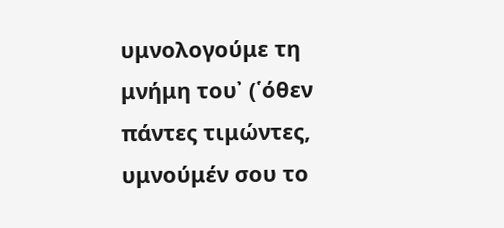υμνολογούμε τη μνήμη του᾽ (῾όθεν πάντες τιμώντες, υμνούμέν σου το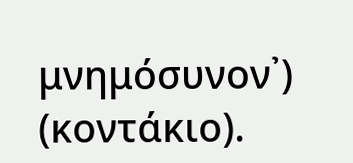μνημόσυνον᾽) (κοντάκιο).